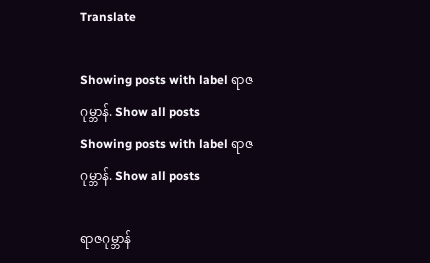Translate

Showing posts with label ရာဇဂုမ္ဘာန်. Show all posts
Showing posts with label ရာဇဂုမ္ဘာန်. Show all posts

ရာဇဂုမ္ဘာန်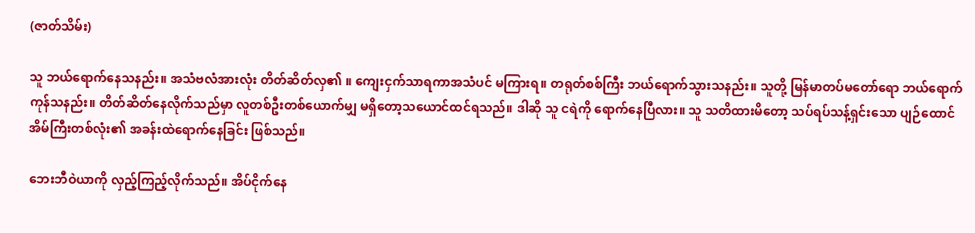(ဇာတ်သိမ်း)

သူ ဘယ်ရောက်နေသနည်း။ အသံဗလံအားလုံး တိတ်ဆိတ်လှ၏ ။ ကျေးငှက်သာရကာအသံပင် မကြားရ။ တရုတ်စစ်ကြီး ဘယ်ရောက်သွားသနည်း။ သူတို့ မြန်မာတပ်မတော်ရော ဘယ်ရောက်ကုန်သနည်း။ တိတ်ဆိတ်နေလိုက်သည်မှာ လူတစ်ဦးတစ်ယောက်မျှ မရှိတော့သယောင်ထင်ရသည်။ ဒါဆို သူ ငရဲကို ရောက်နေပြီလား။ သူ သတိထားမိတော့ သပ်ရပ်သန့်ရှင်းသော ပျဉ်ထောင်အိမ်ကြီးတစ်လုံး၏ အခန်းထဲရောက်နေခြင်း ဖြစ်သည်။

ဘေးဘီဝဲယာကို လှည့်ကြည့်လိုက်သည်။ အိပ်ငိုက်နေ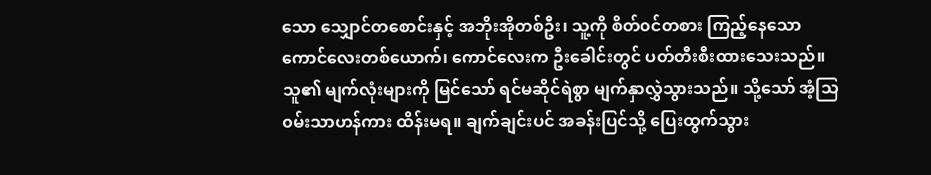သော သျှောင်တစောင်းနှင့် အဘိုးအိုတစ်ဦး၊ သူ့ကို စိတ်၀င်တစား ကြည့်နေသော ကောင်လေးတစ်ယောက်၊ ကောင်လေးက ဦးခေါင်းတွင် ပတ်တီးစီးထားသေးသည်။ သူ၏ မျက်လုံးများကို မြင်သော် ရင်မဆိုင်ရဲစွာ မျက်နှာလွှဲသွားသည်။ သို့သော် အံ့သြ၀မ်းသာဟန်ကား ထိန်းမရ။ ချက်ချင်းပင် အခန်းပြင်သို့ ပြေးထွက်သွား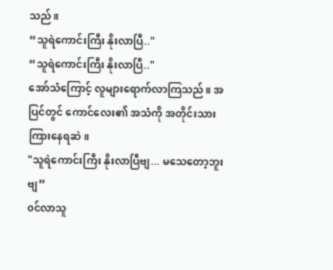သည်။
“သူရဲကောင်းကြီး နိုးလာပြီ.."
“သူရဲကောင်းကြီး နိုးလာပြီ.."
အော်သံကြောင့် လူများရောက်လာကြသည်။ အပြင်တွင် ကောင်လေး၏ အသံကို အတိုင်းသား ကြားနေရဆဲ။
"သူရဲကောင်းကြီး နိုးလာပြီဗျ... မသေတော့ဘူးဗျ”
၀င်လာသူ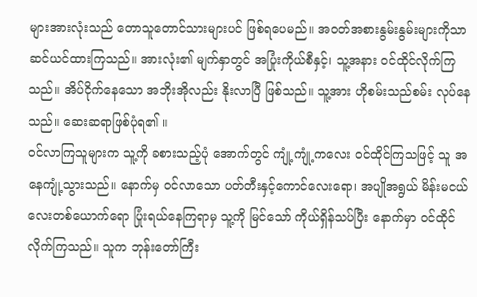များအားလုံးသည် တောသူတောင်သားများပင် ဖြစ်ရပေမည်။ အ၀တ်အစားနွမ်းနွမ်းများကိုသာ ဆင်ယင်ထားကြသည်။ အားလုံး၏ မျက်နှာတွင် အပြုံးကိုယ်စီနှင့်၊ သူ့အနား ၀င်ထိုင်လိုက်ကြသည်။ အိပ်ငိုက်နေသော အဘိုးအိုလည်း နိုးလာပြီ ဖြစ်သည်။ သူ့အား ဟိုစမ်းသည်စမ်း လုပ်နေသည်။ ဆေးဆရာဖြစ်ပုံရ၏ ။
၀င်လာကြသူများက သူ့ကို ခစားသည့်ပုံ အောက်တွင် ကျုံ့ကျုံ့ကလေး ၀င်ထိုင်ကြသဖြင့် သူ အနေကျုံ့သွားသည်။ နောက်မှ ၀င်လာသော ပတ်တီးနှင့်ကောင်လေးရော၊ အပျိုအရွယ် မိန်းမငယ်လေးတစ်ယောက်ရော ပြုံးရယ်နေကြရာမှ သူ့ကို မြင်သော် ကိုယ်ရှိန်သပ်ပြီး နောက်မှာ ၀င်ထိုင်လိုက်ကြသည်။ သူက ဘုန်းတော်ကြီး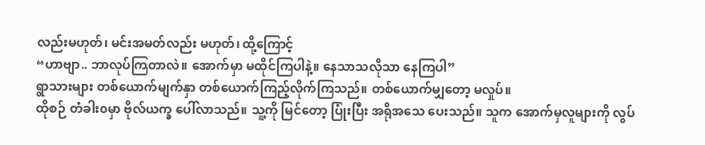လည်းမဟုတ်၊ မင်းအမတ်လည်း မဟုတ်၊ ထို့ကြောင့်
“ဟာဗျာ.. ဘာလုပ်ကြတာလဲ။ အောက်မှာ မထိုင်ကြပါနဲ့။ နေသာသလိုသာ နေကြပါ”
ရွာသားများ တစ်ယောက်မျက်နှာ တစ်ယောက်ကြည့်လိုက်ကြသည်။ တစ်ယောက်မျှတော့ မလှုပ်။
ထိုစဉ် တံခါး၀မှာ ဗိုလ်ယက္ခ ပေါ်လာသည်။ သူ့ကို မြင်တော့ ပြုံးပြီး အရိုအသေ ပေးသည်။ သူက အောက်မှလူများကို လွပ်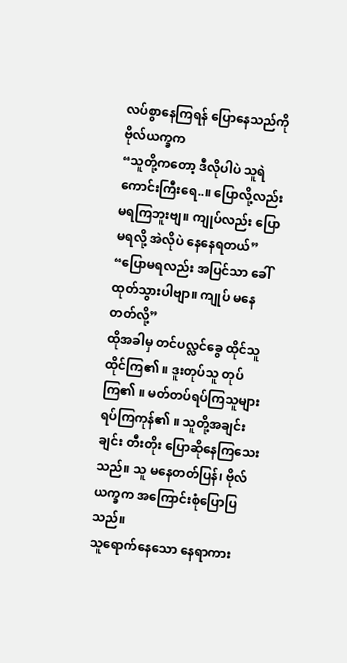လပ်စွာနေကြရန် ပြောနေသည်ကို ဗိုလ်ယက္ခက
“သူတို့ကတော့ ဒီလိုပါပဲ သူရဲကောင်းကြီးရေ..။ ပြောလို့လည်း မရကြဘူးဗျ။ ကျုပ်လည်း ပြောမရလို့ အဲလိုပဲ နေနေရတယ်”
“ပြောမရလည်း အပြင်သာ ခေါ်ထုတ်သွားပါဗျာ။ ကျုပ် မနေတတ်လို့”
ထိုအခါမှ တင်ပလ္လင်ခွေ ထိုင်သူ ထိုင်ကြ၏ ။ ဒူးတုပ်သူ တုပ်ကြ၏ ။ မတ်တပ်ရပ်ကြသူများ ရပ်ကြကုန်၏ ။ သူတို့အချင်းချင်း တီးတိုး ပြောဆိုနေကြသေးသည်။ သူ မနေတတ်ပြန်၊ ဗိုလ်ယက္ခက အကြောင်းစုံပြောပြသည်။
သူရောက်နေသော နေရာကား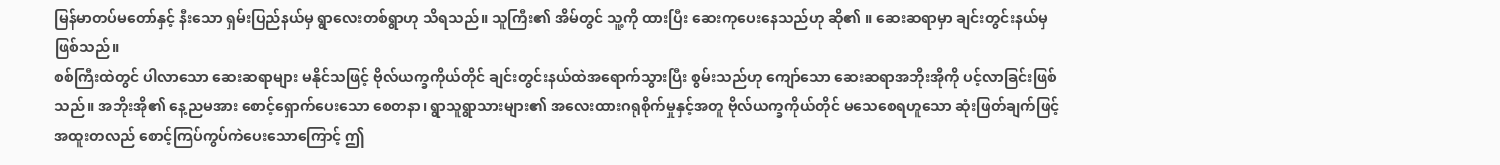မြန်မာတပ်မတော်နှင့် နီးသော ရှမ်းပြည်နယ်မှ ရွာလေးတစ်ရွာဟု သိရသည်။ သူကြီး၏ အိမ်တွင် သူ့ကို ထားပြီး ဆေးကုပေးနေသည်ဟု ဆို၏ ။ ဆေးဆရာမှာ ချင်းတွင်းနယ်မှဖြစ်သည်။
စစ်ကြီးထဲတွင် ပါလာသော ဆေးဆရာများ မနိုင်သဖြင့် ဗိုလ်ယက္ခကိုယ်တိုင် ချင်းတွင်းနယ်ထဲအရောက်သွားပြီး စွမ်းသည်ဟု ကျော်သော ဆေးဆရာအဘိုးအိုကို ပင့်လာခြင်းဖြစ်သည်။ အဘိုးအို၏ နေ့ညမအား စောင့်ရှောက်ပေးသော စေတနာ၊ ရွာသူရွာသားများ၏ အလေးထားဂရုစိုက်မှုနှင့်အတူ ဗိုလ်ယက္ခကိုယ်တိုင် မသေစေရဟူသော ဆုံးဖြတ်ချက်ဖြင့် အထူးတလည် စောင့်ကြပ်ကွပ်ကဲပေးသောကြောင့် ဤ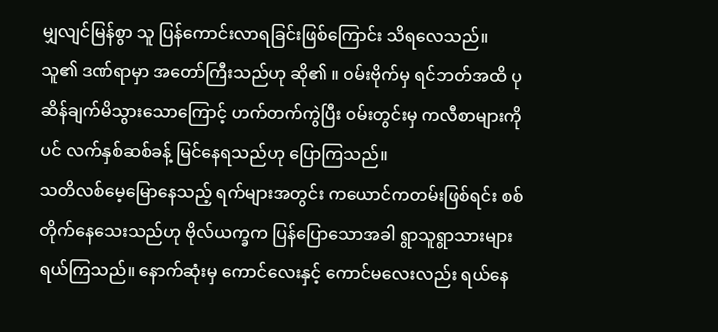မျှလျင်မြန်စွာ သူ ပြန်ကောင်းလာရခြင်းဖြစ်ကြောင်း သိရလေသည်။
သူ၏ ဒဏ်ရာမှာ အတော်ကြီးသည်ဟု ဆို၏ ။ ၀မ်းဗိုက်မှ ရင်ဘတ်အထိ ပုဆိန်ချက်မိသွားသောကြောင့် ဟက်တက်ကွဲပြီး ၀မ်းတွင်းမှ ကလီစာများကိုပင် လက်နှစ်ဆစ်ခန့် မြင်နေရသည်ဟု ပြောကြသည်။
သတိလစ်မေ့မြောနေသည့် ရက်များအတွင်း ကယောင်ကတမ်းဖြစ်ရင်း စစ်တိုက်နေသေးသည်ဟု ဗိုလ်ယက္ခက ပြန်ပြောသောအခါ ရွာသူရွာသားများရယ်ကြသည်။ နောက်ဆုံးမှ ကောင်လေးနှင့် ကောင်မလေးလည်း ရယ်နေ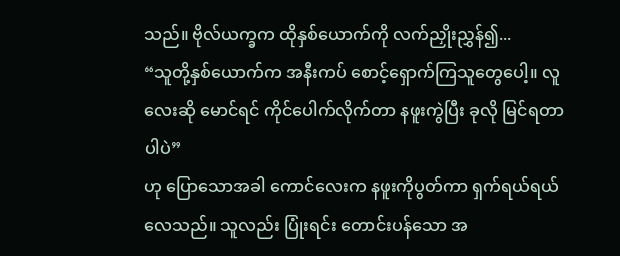သည်။ ဗိုလ်ယက္ခက ထိုနှစ်ယောက်ကို လက်ညှိုးညွှန်၍...
“သူတို့နှစ်ယောက်က အနီးကပ် စောင့်ရှောက်ကြသူတွေပေါ့။ လူလေးဆို မောင်ရင် ကိုင်ပေါက်လိုက်တာ နဖူးကွဲပြီး ခုလို မြင်ရတာပါပဲ”
ဟု ပြောသောအခါ ကောင်လေးက နဖူးကိုပွတ်ကာ ရှက်ရယ်ရယ်လေသည်။ သူလည်း ပြုံးရင်း တောင်းပန်သော အ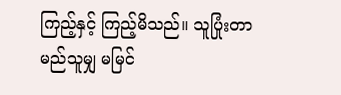ကြည့်နှင့် ကြည့်မိသည်။ သူပြုံးတာ မည်သူမျှ မမြင်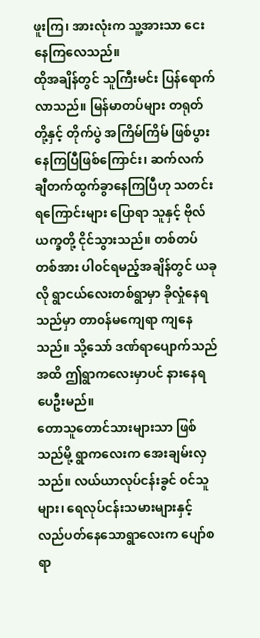ဖူးကြ၊ အားလုံးက သူ့အားသာ ငေးနေကြလေသည်။
ထိုအချိန်တွင် သူကြီးမင်း ပြန်ရောက်လာသည်။ မြန်မာတပ်များ တရုတ်တို့နှင့် တိုက်ပွဲ အကြိမ်ကြိမ် ဖြစ်ပွားနေကြပြီဖြစ်ကြောင်း၊ ဆက်လက် ချီတက်ထွက်ခွာနေကြပြီဟု သတင်းရကြောင်းများ ပြောရာ သူနှင့် ဗိုလ်ယက္ခတို့ ငိုင်သွားသည်။ တစ်တပ်တစ်အား ပါ၀င်ရမည့်အချိန်တွင် ယခုလို ရွာငယ်လေးတစ်ရွာမှာ ခိုလှုံနေရသည်မှာ တာ၀န်မကျေရာ ကျနေသည်။ သို့သော် ဒဏ်ရာပျောက်သည်အထိ ဤရွာကလေးမှာပင် နားနေရပေဦးမည်။
တောသူတောင်သားများသာ ဖြစ်သည်မို့ ရွာကလေးက အေးချမ်းလှသည်။ လယ်ယာလုပ်ငန်းခွင် ၀င်သူများ၊ ရေလုပ်ငန်းသမားများနှင့် လည်ပတ်နေသောရွာလေးက ပျော်စရာ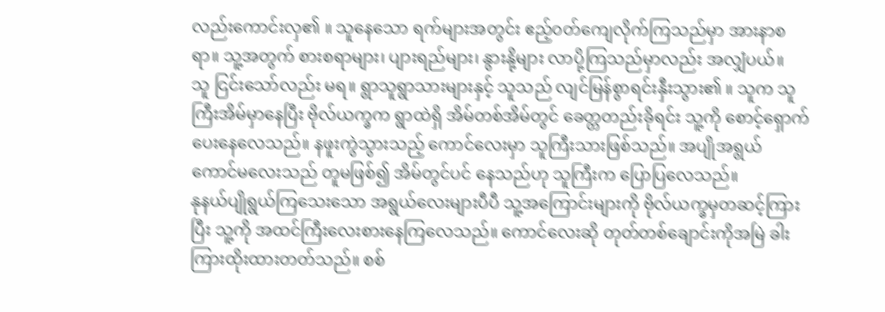လည်းကောင်းလှ၏ ။ သူနေသော ရက်များအတွင်း ဧည့်၀တ်ကျေလိုက်ကြသည်မှာ အားနာစရာ။ သူ့အတွက် စားစရာများ၊ ပျားရည်များ၊ နွားနို့များ လာပို့ကြသည်မှာလည်း အလျှံပယ်။
သူ ငြင်းသော်လည်း မရ။ ရွာသူရွာသားများနှင့် သူသည် လျင်မြန်စွာရင်းနှီးသွား၏ ။ သူက သူကြီးအိမ်မှာနေပြီး ဗိုလ်ယက္ခက ရွာထဲရှိ အိမ်တစ်အိမ်တွင် ခေတ္တတည်းခိုရင်း သူ့ကို စောင့်ရှောက်ပေးနေလေသည်။ နဖူးကွဲသွားသည့် ကောင်လေးမှာ သူကြီးသားဖြစ်သည်။ အပျိုအရွယ် ကောင်မလေးသည် တူမဖြစ်၍ အိမ်တွင်ပင် နေသည်ဟု သူကြီးက ပြောပြလေသည်။
နုနယ်ပျိုရွယ်ကြသေးသော အရွယ်လေးများပီပီ သူ့အကြောင်းများကို ဗိုလ်ယက္ခမှတဆင့်ကြားပြီး သူ့ကို အထင်ကြီးလေးစားနေကြလေသည်။ ကောင်လေးဆို တုတ်တစ်ချောင်းကိုအမြဲ ခါးကြားထိုးထားတတ်သည်။ စစ်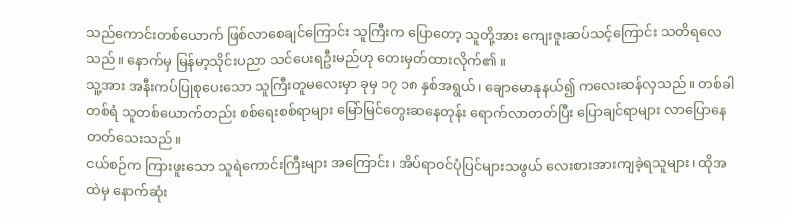သည်ကောင်းတစ်ယောက် ဖြစ်လာစေချင်ကြောင်း သူကြီးက ပြောတော့ သူတို့အား ကျေးဇူးဆပ်သင့်ကြောင်း သတိရလေသည်။ နောက်မှ မြန်မာ့သိုင်းပညာ သင်ပေးရဦးမည်ဟု တေးမှတ်ထားလိုက်၏ ။
သူ့အား အနီးကပ်ပြုစုပေးသော သူကြီးတူမလေးမှာ ခုမှ ၁၇ ၁၈ နှစ်အရွယ်၊ ချောမောနုနယ်၍ ကလေးဆန်လှသည်။ တစ်ခါတစ်ရံ သူတစ်ယောက်တည်း စစ်ရေးစစ်ရာများ မြော်မြင်တွေးဆနေတုန်း ရောက်လာတတ်ပြီး ပြောချင်ရာများ လာပြောနေတတ်သေးသည်။
ငယ်စဉ်က ကြားဖူးသော သူရဲကောင်းကြီးများ အကြောင်း၊ အိပ်ရာ၀င်ပုံပြင်များသဖွယ် လေးစားအားကျခဲ့ရသူများ၊ ထိုအထဲမှ နောက်ဆုံး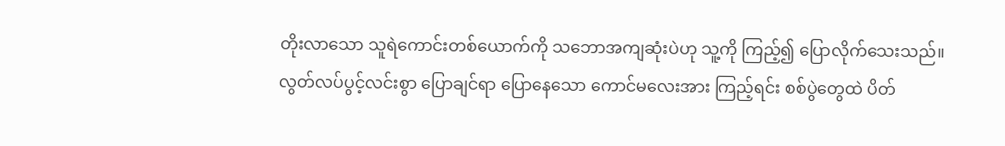တိုးလာသော သူရဲကောင်းတစ်ယောက်ကို သဘောအကျဆုံးပဲဟု သူ့ကို ကြည့်၍ ပြောလိုက်သေးသည်။
လွတ်လပ်ပွင့်လင်းစွာ ပြောချင်ရာ ပြောနေသော ကောင်မလေးအား ကြည့်ရင်း စစ်ပွဲတွေထဲ ပိတ်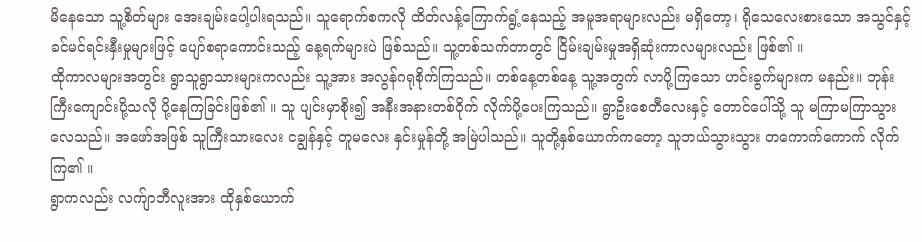မိနေသော သူ့စိတ်များ အေးချမ်းပေါ့ပါးရသည်။ သူရောက်စကလို ထိတ်လန့်ကြောက်ရွံ့နေသည့် အမူအရာများလည်း မရှိတော့၊ ရိုသေလေးစားသော အသွင်နှင့် ခင်မင်ရင်းနှီးမှုများဖြင့် ပျော်စရာကောင်းသည့် နေ့ရက်များပဲ ဖြစ်သည်။ သူ့တစ်သက်တာတွင် ငြိမ်းချမ်းမှုအရှိဆုံးကာလများလည်း ဖြစ်၏ ။
ထိုကာလများအတွင်း ရွာသူရွာသားများကလည်း သူ့အား အလွန်ဂရုစိုက်ကြသည်။ တစ်နေ့တစ်နေ့ သူ့အတွက် လာပို့ကြသော ဟင်းခွက်များက မနည်း။ ဘုန်းကြီးကျောင်းပို့သလို ပို့နေကြခြင်းဖြစ်၏ ။ သူ ပျင်းမှာစိုး၍ အနီးအနားတစ်ဝိုက် လိုက်ပို့ပေးကြသည်။ ရွာဦးစေတီလေးနှင့် တောင်ပေါ်သို့ သူ မကြာမကြာသွားလေသည်။ အဖော်အဖြစ် သူကြီးသားလေး ငချွန်နှင့် တူမလေး နှင်းမှုန်တို့ အမြဲပါသည်။ သူတို့နှစ်ယောက်ကတော့ သူဘယ်သွားသွား တကောက်ကောက် လိုက်ကြ၏ ။
ရွာကလည်း လက်ျာဘီလူးအား ထိုနှစ်ယောက်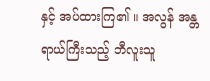နှင့် အပ်ထားကြ၏ ။ အလွန် အန္တရာယ်ကြီးသည့် ဘီလူးသူ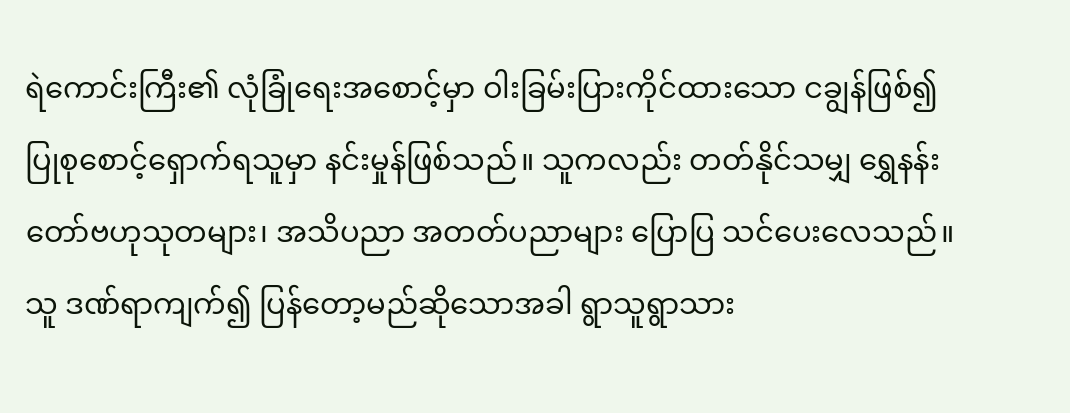ရဲကောင်းကြီး၏ လုံခြုံရေးအစောင့်မှာ ဝါးခြမ်းပြားကိုင်ထားသော ငချွန်ဖြစ်၍ ပြုစုစောင့်ရှောက်ရသူမှာ နင်းမှုန်ဖြစ်သည်။ သူကလည်း တတ်နိုင်သမျှ ရွှေနန်းတော်ဗဟုသုတများ၊ အသိပညာ အတတ်ပညာများ ပြောပြ သင်ပေးလေသည်။
သူ ဒဏ်ရာကျက်၍ ပြန်တော့မည်ဆိုသောအခါ ရွာသူရွာသား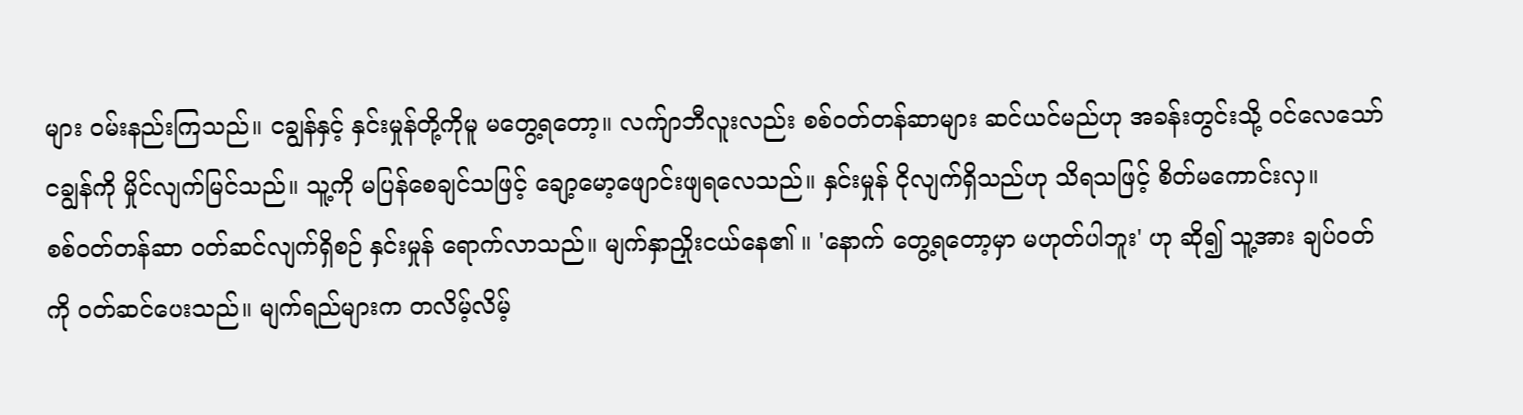များ ၀မ်းနည်းကြသည်။ ငချွန်နှင့် နှင်းမှုန်တို့ကိုမူ မတွေ့ရတော့။ လက်ျာဘီလူးလည်း စစ်၀တ်တန်ဆာများ ဆင်ယင်မည်ဟု အခန်းတွင်းသို့ ၀င်လေသော် ငချွန်ကို မှိုင်လျက်မြင်သည်။ သူ့ကို မပြန်စေချင်သဖြင့် ချော့မော့ဖျောင်းဖျရလေသည်။ နှင်းမှုန် ငိုလျက်ရှိသည်ဟု သိရသဖြင့် စိတ်မကောင်းလှ။
စစ်၀တ်တန်ဆာ ၀တ်ဆင်လျက်ရှိစဉ် နှင်းမှုန် ရောက်လာသည်။ မျက်နှာညှိုးငယ်နေ၏ ။ 'နောက် တွေ့ရတော့မှာ မဟုတ်ပါဘူး' ဟု ဆို၍ သူ့အား ချပ်၀တ်ကို ၀တ်ဆင်ပေးသည်။ မျက်ရည်များက တလိမ့်လိမ့်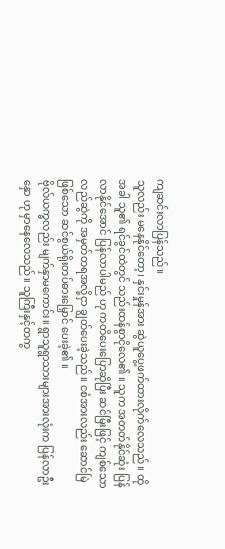ကျဆင်းလာပြန်သည်။
သူလည်း မနေနိုင်တော့၊ နှင်းမှုန်အား ဆွဲယူပွေ့ဖက်ထားလိုက်လေသည်။ ထိုအခါ သူ၏ ရင်ခွင်ထဲတွင် သည်းထန်စွာငိုလေ၏ ။ သူက အတတ်နိုင်ဆုံး ပြန်လာနိုင်အောင် ပြန်လာပါမည် ဟု ကတိပေးပြောဆိုပြီး ဆင်မြီးဖြင့် ကျစ်သော လည်ဆွဲကို အမှတ်တရအလို့ငှာ ချွတ်ပေးခဲ့သည်။ ငစံအားလည်း ဆောင်မြဲဖြစ်သော ဆင်စွယ်ရိုးတပ်ဓားမြှောင် ပေးခဲ့၏ ။
ဗိုလ်ယက္ခလည်း မျက်နှာမကောင်း။ ရွာသူရွာသားများအားလုံးက ပြန်လာဦးနှော ဟု မှာနေလေသည်။ သူကြီးနှင့်တကွ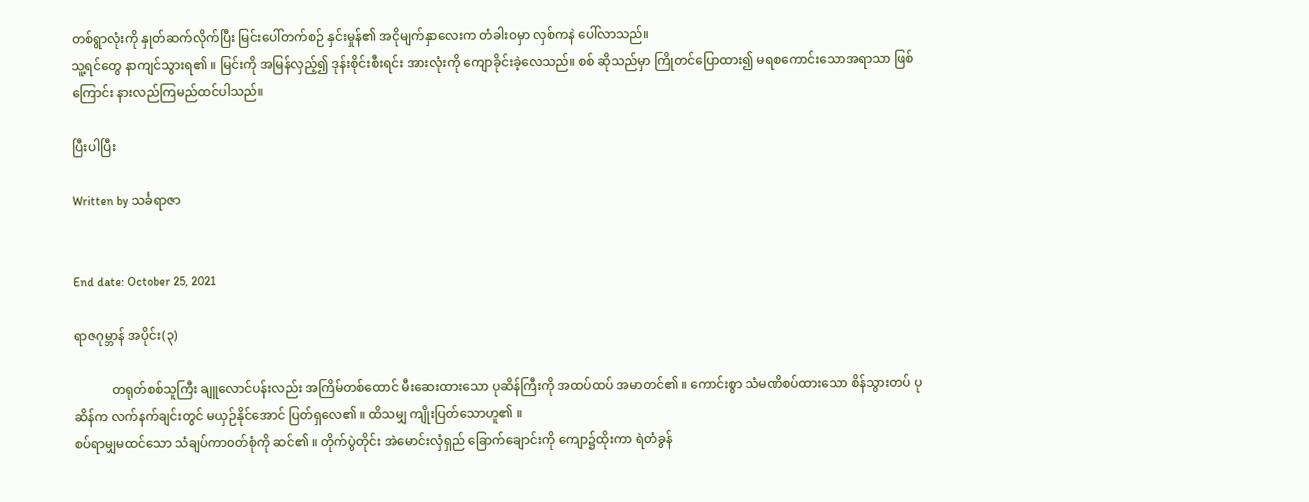တစ်ရွာလုံးကို နှုတ်ဆက်လိုက်ပြီး မြင်းပေါ်တက်စဉ် နှင်းမှုန်၏ အငိုမျက်နှာလေးက တံခါး၀မှာ လှစ်ကနဲ ပေါ်လာသည်။
သူ့ရင်တွေ နာကျင်သွားရ၏ ။ မြင်းကို အမြန်လှည့်၍ ဒုန်းစိုင်းစီးရင်း အားလုံးကို ကျောခိုင်းခဲ့လေသည်။ စစ် ဆိုသည်မှာ ကြိုတင်ပြောထား၍ မရစကောင်းသောအရာသာ ဖြစ်ကြောင်း နားလည်ကြမည်ထင်ပါသည်။

ပြီးပါပြီး

Written by သင်္ခရာဇာ


End date: October 25, 2021

ရာဇဂုမ္ဘာန် အပိုင်း(၃)

            တရုတ်စစ်သူကြီး ချူလောင်ပန်းလည်း အကြိမ်တစ်ထောင် မီးဆေးထားသော ပုဆိန်ကြီးကို အထပ်ထပ် အမာတင်၏ ။ ကောင်းစွာ သံမဏိစပ်ထားသော စိန်သွားတပ် ပုဆိန်က လက်နက်ချင်းတွင် မယှဉ်နိုင်အောင် ပြတ်ရှလေ၏ ။ ထိသမျှ ကျိုးပြတ်သောဟူ၏ ။
စပ်ရာမျှမထင်သော သံချပ်ကာ၀တ်စုံကို ဆင်၏ ။ တိုက်ပွဲတိုင်း အဲမောင်းလှံရှည် ခြောက်ချောင်းကို ကျော၌ထိုးကာ ရဲတံခွန်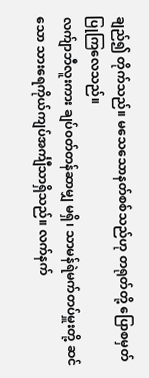ချည်၍ တိုက်သည်။ မသေသောနတ်စစ်သည်ဟု တရုတ်တို့ ပြောစမှတ်ပြုကြလေသည်။
လက်ျာဘီလူးကား ချပ်၀တ်တန်ဆာမျှ မရှိ၊ သာမန်ရဲမက်တပ်မှူးတို့ ဆင်သော သားရေကိုယ်ကျပ်အင်္ကျီသာရှိသည်။ လက်နက်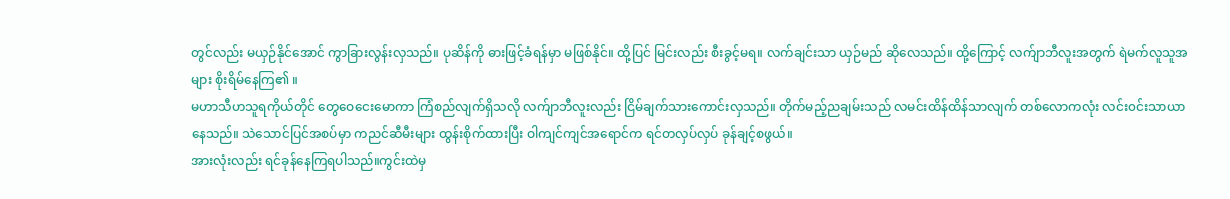တွင်လည်း မယှဉ်နိုင်အောင် ကွာခြားလွန်းလှသည်။ ပုဆိန်ကို ဓားဖြင့်ခံရန်မှာ မဖြစ်နိုင်။ ထို့ပြင် မြင်းလည်း စီးခွင့်မရ။ လက်ချင်းသာ ယှဉ်မည် ဆိုလေသည်။ ထို့ကြောင့် လက်ျာဘီလူးအတွက် ရဲမက်လူသူအများ စိုးရိမ်နေကြ၏ ။
မဟာသီဟသူရကိုယ်တိုင် တွေဝေငေးမောကာ ကြံစည်လျက်ရှိသလို လက်ျာဘီလူးလည်း ငြိမ်ချက်သားကောင်းလှသည်။ တိုက်မည့်ညချမ်းသည် လမင်းထိန်ထိန်သာလျက် တစ်လောကလုံး လင်း၀င်းသာယာနေသည်။ သဲသောင်ပြင်အစပ်မှာ ကညင်ဆီမီးများ ထွန်းစိုက်ထားပြီး ဝါကျင်ကျင်အရောင်က ရင်တလှပ်လှပ် ခုန်ချင့်စဖွယ်။
အားလုံးလည်း ရင်ခုန်နေကြရပါသည်။ကွင်းထဲမှ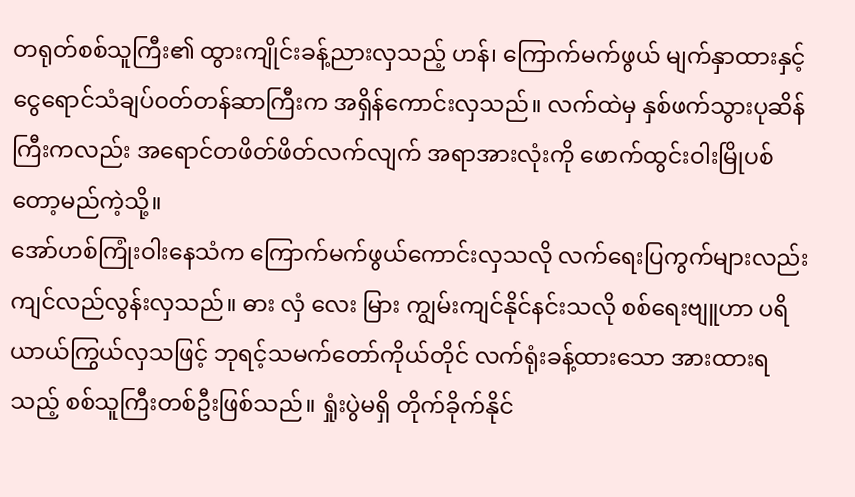တရုတ်စစ်သူကြီး၏ ထွားကျိုင်းခန့်ညားလှသည့် ဟန်၊ ကြောက်မက်ဖွယ် မျက်နှာထားနှင့် ငွေရောင်သံချပ်၀တ်တန်ဆာကြီးက အရှိန်ကောင်းလှသည်။ လက်ထဲမှ နှစ်ဖက်သွားပုဆိန်ကြီးကလည်း အရောင်တဖိတ်ဖိတ်လက်လျက် အရာအားလုံးကို ဖောက်ထွင်းဝါးမြိုပစ်တော့မည်ကဲ့သို့။
အော်ဟစ်ကြုံးဝါးနေသံက ကြောက်မက်ဖွယ်ကောင်းလှသလို လက်ရေးပြကွက်များလည်း ကျင်လည်လွန်းလှသည်။ ဓား လှံ လေး မြား ကျွမ်းကျင်နိုင်နင်းသလို စစ်ရေးဗျူဟာ ပရိယာယ်ကြွယ်လှသဖြင့် ဘုရင့်သမက်တော်ကိုယ်တိုင် လက်ရုံးခန့်ထားသော အားထားရသည့် စစ်သူကြီးတစ်ဦးဖြစ်သည်။ ရှုံးပွဲမရှိ တိုက်ခိုက်နိုင်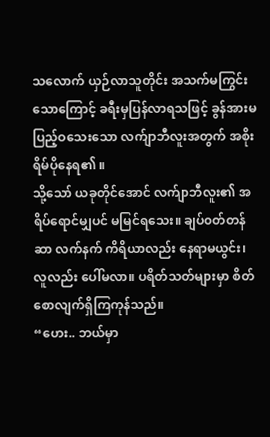သလောက် ယှဉ်လာသူတိုင်း အသက်မကြွင်းသောကြောင့် ခရီးမှပြန်လာရသဖြင့် ခွန်အားမပြည့်ဝသေးသော လက်ျာဘီလူးအတွက် အစိုးရိမ်ပိုနေရ၏ ။
သို့သော် ယခုတိုင်အောင် လက်ျာဘီလူး၏ အရိပ်ရောင်မျှပင် မမြင်ရသေး။ ချပ်၀တ်တန်ဆာ လက်နက် ကိရိယာလည်း နေရာမယွင်း၊ လူလည်း ပေါ်မလာ။ ပရိတ်သတ်များမှာ စိတ်စောလျက်ရှိကြကုန်သည်။
“ဟေး.. ဘယ်မှာ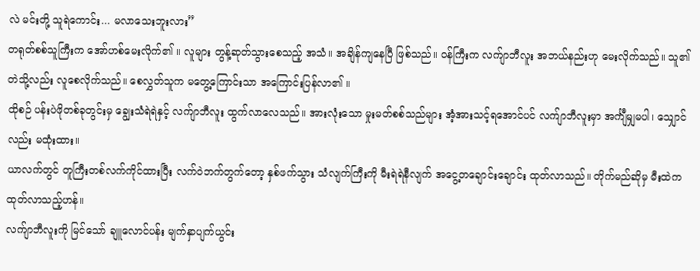လဲ မင်းတို့ သူရဲကောင်း... မလာသေးဘူးလား”
တရုတ်စစ်သူကြီးက အော်ဟစ်မေးလိုက်၏ ။ လူများ တွန့်ဆုတ်သွားစေသည့် အသံ။ အချိန်ကျနေပြီ ဖြစ်သည်။ ဝန်ကြီးက လက်ျာဘီလူး အဘယ်နည်းဟု မေးလိုက်သည်။ သူ၏ တဲသို့လည်း လူစေလိုက်သည်။ စေလွှတ်သူက မတွေ့ကြောင်းသာ အကြောင်းပြန်လာ၏ ။
ထိုစဉ် ပန်းပဲဖိုတစ်ခုတွင်းမှ ချွေးသံရဲရဲနှင့် လက်ျာဘီလူး ထွက်လာလေသည်။ အားလုံးသော မှုးမတ်စစ်သည်များ အံ့အားသင့်ရအောင်ပင် လက်ျာဘီလူးမှာ အင်္ကျီမျှမပါ၊ သျှောင်လည်း မထုံးထား။
ယာလက်တွင် တူကြီးတစ်လက်ကိုင်ထားပြီး လက်ဝဲဘက်တွက်တော့ နှစ်ဖက်သွား သံလျက်ကြီးကို မီးရဲရဲနီလျက် အငွေ့တချောင်းချောင်း ထုတ်လာသည်။ တိုက်မည်ဆိုမှ မီးထဲကထုတ်လာသည့်ဟန်။
လက်ျာဘီလူးကို မြင်သော် ချူလောင်ပန်း မျက်နှာပျက်ယွင်း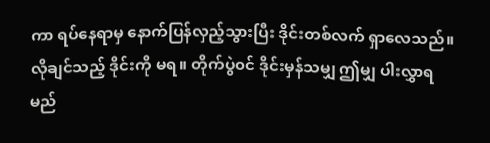ကာ ရပ်နေရာမှ နောက်ပြန်လှည့်သွားပြီး ဒိုင်းတစ်လက် ရှာလေသည်။ လိုချင်သည့် ဒိုင်းကို မရ။ တိုက်ပွဲ၀င် ဒိုင်းမှန်သမျှ ဤမျှ ပါးလွှာရမည်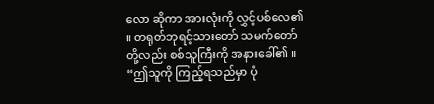လော ဆိုကာ အားလုံးကို လွှင့်ပစ်လေ၏ ။ တရုတ်ဘုရင့်သားတော် သမက်တော်တို့လည်း စစ်သူကြီးကို အနားခေါ်၏ ။
“ဤသူကို ကြည့်ရသည်မှာ ပုံ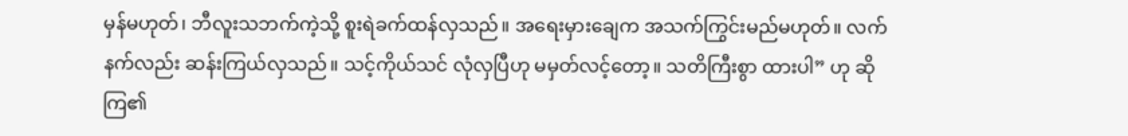မှန်မဟုတ်၊ ဘီလူးသဘက်ကဲ့သို့ စူးရဲခက်ထန်လှသည်။ အရေးမှားချေက အသက်ကြွင်းမည်မဟုတ်။ လက်နက်လည်း ဆန်းကြယ်လှသည်။ သင့်ကိုယ်သင် လုံလှပြီဟု မမှတ်လင့်တော့။ သတိကြီးစွာ ထားပါ” ဟု ဆိုကြ၏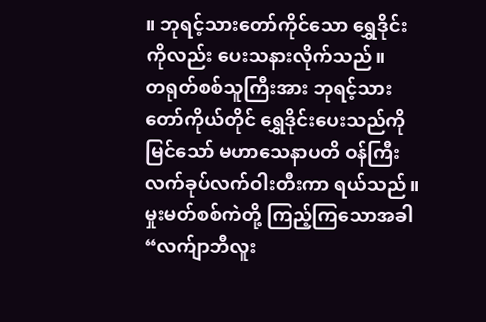။ ဘုရင့်သားတော်ကိုင်သော ရွှေဒိုင်းကိုလည်း ပေးသနားလိုက်သည်။
တရုတ်စစ်သူကြီးအား ဘုရင့်သားတော်ကိုယ်တိုင် ရွှေဒိုင်းပေးသည်ကို မြင်သော် မဟာသေနာပတိ ဝန်ကြီး လက်ခုပ်လက်ဝါးတီးကာ ရယ်သည်။ မှုးမတ်စစ်ကဲတို့ ကြည့်ကြသောအခါ
“လက်ျာဘီလူး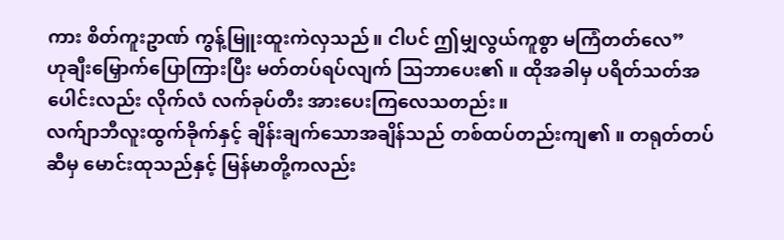ကား စိတ်ကူးဥာဏ် ကွန့်မြူးထူးကဲလှသည်။ ငါပင် ဤမျှလွယ်ကူစွာ မကြံတတ်လေ”
ဟုချီးမြှောက်ပြောကြားပြီး မတ်တပ်ရပ်လျက် သြဘာပေး၏ ။ ထိုအခါမှ ပရိတ်သတ်အပေါင်းလည်း လိုက်လံ လက်ခုပ်တီး အားပေးကြလေသတည်း။
လက်ျာဘီလူးထွက်ခိုက်နှင့် ချိန်းချက်သောအချိန်သည် တစ်ထပ်တည်းကျ၏ ။ တရုတ်တပ်ဆီမှ မောင်းထုသည်နှင့် မြန်မာတို့ကလည်း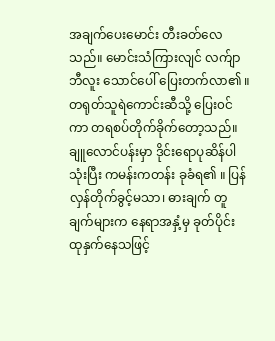အချက်ပေးမောင်း တီးခတ်လေသည်။ မောင်းသံကြားလျင် လက်ျာဘီလူး သောင်ပေါ် ပြေးတက်လာ၏ ။ တရုတ်သူရဲကောင်းဆီသို့ ပြေး၀င်ကာ တရစပ်တိုက်ခိုက်တော့သည်။
ချူလောင်ပန်းမှာ ဒိုင်းရောပုဆိန်ပါ သုံးပြီး ကမန်းကတန်း ခုခံရ၏ ။ ပြန်လှန်တိုက်ခွင့်မသာ၊ ဓားချက် တူချက်များက နေရာအနှံ့မှ ခုတ်ပိုင်း ထုနှက်နေသဖြင့်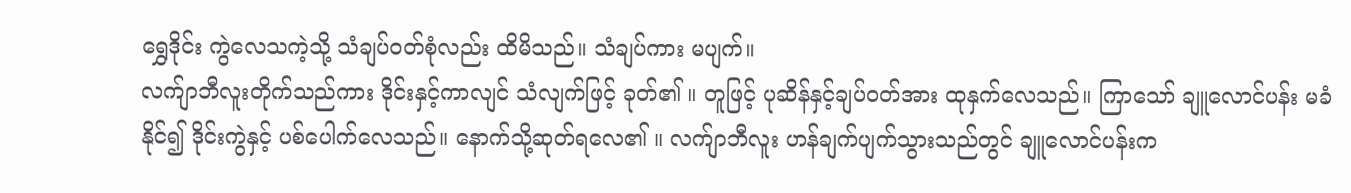ရွှေဒိုင်း ကွဲလေသကဲ့သို့ သံချပ်၀တ်စုံလည်း ထိမိသည်။ သံချပ်ကား မပျက်။
လက်ျာဘီလူးတိုက်သည်ကား ဒိုင်းနှင့်ကာလျင် သံလျက်ဖြင့် ခုတ်၏ ။ တူဖြင့် ပုဆိန်နှင့်ချပ်၀တ်အား ထုနှက်လေသည်။ ကြာသော် ချူလောင်ပန်း မခံနိုင်၍ ဒိုင်းကွဲနှင့် ပစ်ပေါက်လေသည်။ နောက်သို့ဆုတ်ရလေ၏ ။ လက်ျာဘီလူး ဟန်ချက်ပျက်သွားသည်တွင် ချူလောင်ပန်းက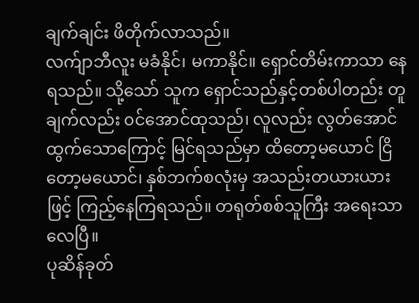ချက်ချင်း ဖိတိုက်လာသည်။
လက်ျာဘီလူး မခံနိုင်၊ မကာနိုင်။ ရှောင်တိမ်းကာသာ နေရသည်။ သို့သော် သူက ရှောင်သည်နှင့်တစ်ပါတည်း တူချက်လည်း ၀င်အောင်ထုသည်၊ လူလည်း လွတ်အောင် ထွက်သောကြောင့် မြင်ရသည်မှာ ထိတော့မယောင် ငြိတော့မယောင်၊ နှစ်ဘက်စလုံးမှ အသည်းတယားယားဖြင့် ကြည့်နေကြရသည်။ တရုတ်စစ်သူကြီး အရေးသာလေပြီ။
ပုဆိန်ခုတ်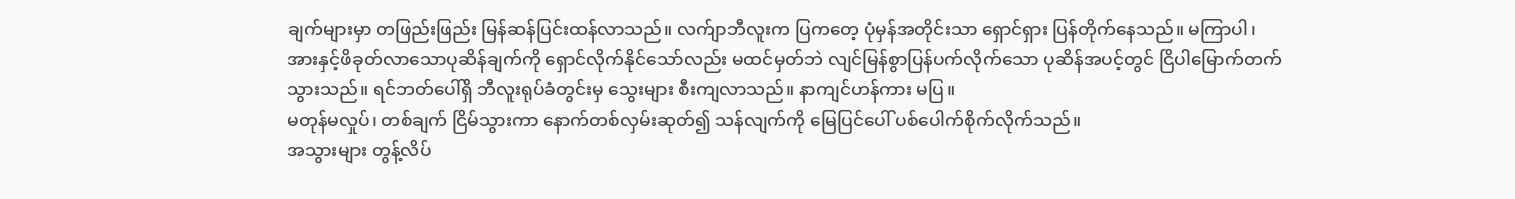ချက်များမှာ တဖြည်းဖြည်း မြန်ဆန်ပြင်းထန်လာသည်။ လက်ျာဘီလူးက ပြကတေ့ ပုံမှန်အတိုင်းသာ ရှောင်ရှား ပြန်တိုက်နေသည်။ မကြာပါ၊ အားနှင့်ဖိခုတ်လာသောပုဆိန်ချက်ကို ရှောင်လိုက်နိုင်သော်လည်း မထင်မှတ်ဘဲ လျင်မြန်စွာပြန်ပက်လိုက်သော ပုဆိန်အပင့်တွင် ငြိပါမြောက်တက်သွားသည်။ ရင်ဘတ်ပေါ်ရှိ ဘီလူးရုပ်ခံတွင်းမှ သွေးများ စီးကျလာသည်။ နာကျင်ဟန်ကား မပြ။
မတုန်မလှုပ်၊ တစ်ချက် ငြိမ်သွားကာ နောက်တစ်လှမ်းဆုတ်၍ သန်လျက်ကို မြေပြင်ပေါ် ပစ်ပေါက်စိုက်လိုက်သည်။
အသွားများ တွန့်လိပ်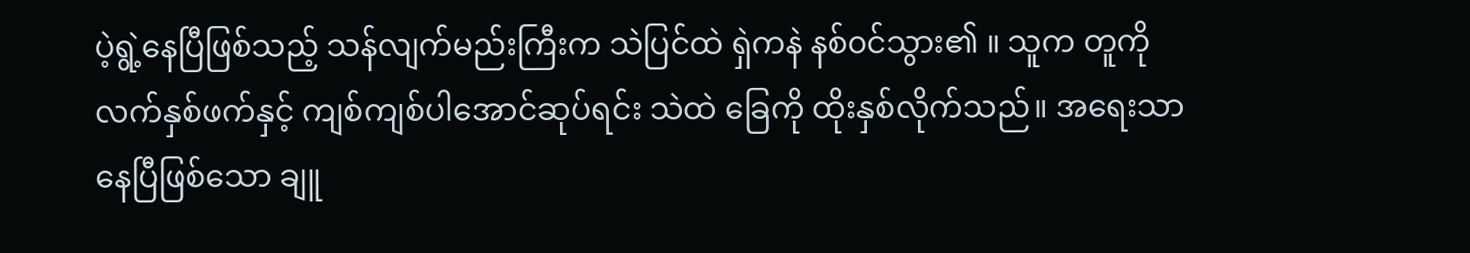ပဲ့ရွဲ့နေပြီဖြစ်သည့် သန်လျက်မည်းကြီးက သဲပြင်ထဲ ရှဲကနဲ နစ်၀င်သွား၏ ။ သူက တူကို လက်နှစ်ဖက်နှင့် ကျစ်ကျစ်ပါအောင်ဆုပ်ရင်း သဲထဲ ခြေကို ထိုးနှစ်လိုက်သည်။ အရေးသာနေပြီဖြစ်သော ချူ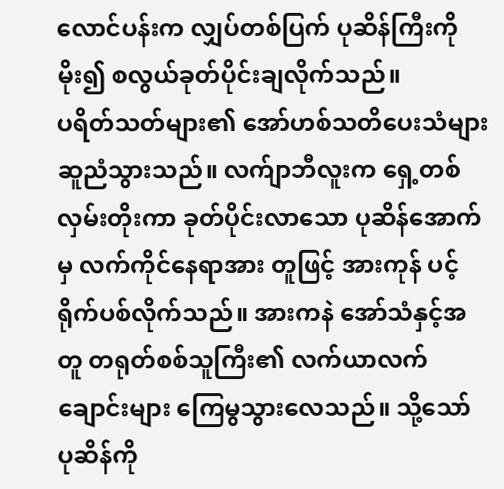လောင်ပန်းက လျှပ်တစ်ပြက် ပုဆိန်ကြီးကို မိုး၍ စလွယ်ခုတ်ပိုင်းချလိုက်သည်။
ပရိတ်သတ်များ၏ အော်ဟစ်သတိပေးသံများ ဆူညံသွားသည်။ လက်ျာဘီလူးက ရှေ့တစ်လှမ်းတိုးကာ ခုတ်ပိုင်းလာသော ပုဆိန်အောက်မှ လက်ကိုင်နေရာအား တူဖြင့် အားကုန် ပင့်ရိုက်ပစ်လိုက်သည်။ အားကနဲ အော်သံနှင့်အတူ တရုတ်စစ်သူကြီး၏ လက်ယာလက်ချောင်းများ ကြေမွသွားလေသည်။ သို့သော် ပုဆိန်ကို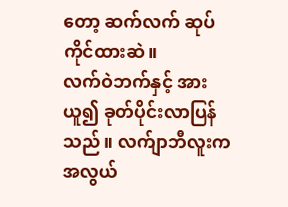တော့ ဆက်လက် ဆုပ်ကိုင်ထားဆဲ။
လက်ဝဲဘက်နှင့် အားယူ၍ ခုတ်ပိုင်းလာပြန်သည်။ လက်ျာဘီလူးက အလွယ်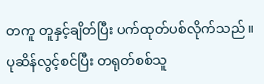တကူ တူနှင့်ချိတ်ပြီး ပက်ထုတ်ပစ်လိုက်သည်။ ပုဆိန်လွင့်စင်ပြီး တရုတ်စစ်သူ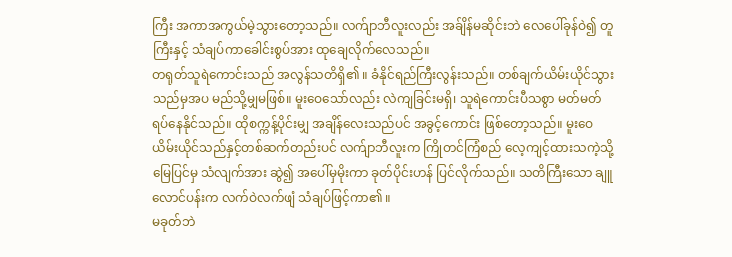ကြီး အကာအကွယ်မဲ့သွားတော့သည်။ လက်ျာဘီလူးလည်း အခ်ျိန်မဆိုင်းဘဲ လေပေါ်ခုန်ဝဲ၍ တူကြီးနှင့် သံချပ်ကာခေါင်းစွပ်အား ထုချေလိုက်လေသည်။
တရုတ်သူရဲကောင်းသည် အလွန်သတိရှိ၏ ။ ခံနိုင်ရည်ကြီးလွန်းသည်။ တစ်ချက်ယိမ်းယိုင်သွားသည်မှအပ မည်သို့မျှမဖြစ်။ မူးဝေသော်လည်း လဲကျခြင်းမရှိ၊ သူရဲကောင်းပီသစွာ မတ်မတ်ရပ်နေနိုင်သည်။ ထိုစက္ကန့်ပိုင်းမျှ အချိန်လေးသည်ပင် အခွင့်ကောင်း ဖြစ်တော့သည်။ မူးဝေယိမ်းယိုင်သည်နှင့်တစ်ဆက်တည်းပင် လက်ျာဘီလူးက ကြိုတင်ကြံစည် လေ့ကျင့်ထားသကဲ့သို့ မြေပြင်မှ သံလျက်အား ဆွဲ၍ အပေါ်မှမိုးကာ ခုတ်ပိုင်းဟန် ပြင်လိုက်သည်။ သတိကြီးသော ချူလောင်ပန်းက လက်ဝဲလက်ဖျံ သံချပ်ဖြင့်ကာ၏ ။
မခုတ်ဘဲ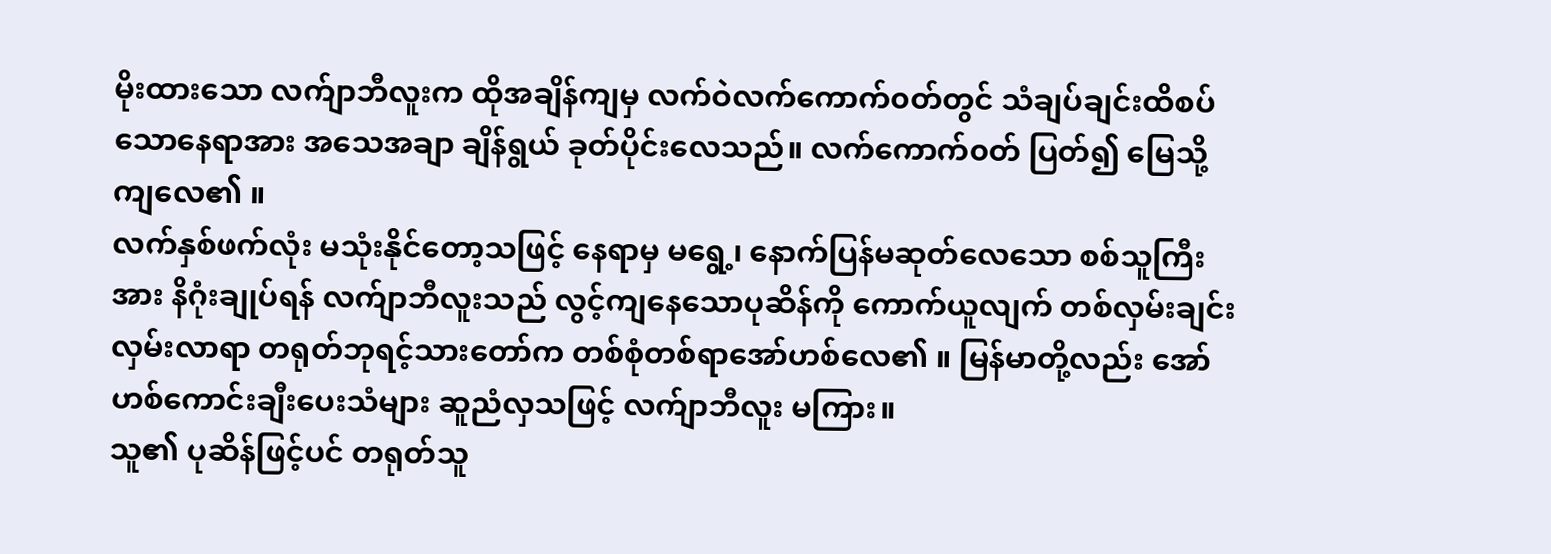မိုးထားသော လက်ျာဘီလူးက ထိုအချိန်ကျမှ လက်ဝဲလက်ကောက်၀တ်တွင် သံချပ်ချင်းထိစပ်သောနေရာအား အသေအချာ ချိန်ရွယ် ခုတ်ပိုင်းလေသည်။ လက်ကောက်၀တ် ပြတ်၍ မြေသို့ကျလေ၏ ။
လက်နှစ်ဖက်လုံး မသုံးနိုင်တော့သဖြင့် နေရာမှ မရွေ့၊ နောက်ပြန်မဆုတ်လေသော စစ်သူကြီးအား နိဂုံးချုပ်ရန် လက်ျာဘီလူးသည် လွင့်ကျနေသောပုဆိန်ကို ကောက်ယူလျက် တစ်လှမ်းချင်းလှမ်းလာရာ တရုတ်ဘုရင့်သားတော်က တစ်စုံတစ်ရာအော်ဟစ်လေ၏ ။ မြန်မာတို့လည်း အော်ဟစ်ကောင်းချီးပေးသံများ ဆူညံလှသဖြင့် လက်ျာဘီလူး မကြား။
သူ၏ ပုဆိန်ဖြင့်ပင် တရုတ်သူ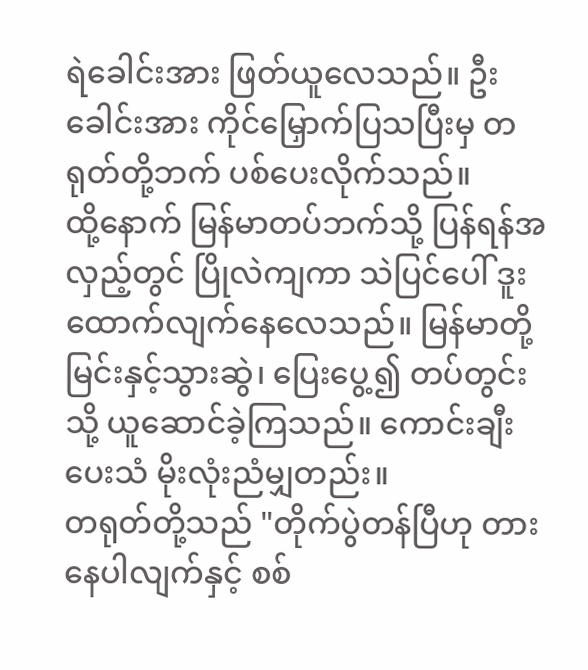ရဲခေါင်းအား ဖြတ်ယူလေသည်။ ဦးခေါင်းအား ကိုင်မြှောက်ပြသပြီးမှ တရုတ်တို့ဘက် ပစ်ပေးလိုက်သည်။
ထို့နောက် မြန်မာတပ်ဘက်သို့ ပြန်ရန်အလှည့်တွင် ပြိုလဲကျကာ သဲပြင်ပေါ် ဒူးထောက်လျက်နေလေသည်။ မြန်မာတို့ မြင်းနှင့်သွားဆွဲ၊ ပြေးပွေ့၍ တပ်တွင်းသို့ ယူဆောင်ခဲ့ကြသည်။ ကောင်းချီးပေးသံ မိုးလုံးညံမျှတည်း။
တရုတ်တို့သည် "တိုက်ပွဲတန်ပြီဟု တားနေပါလျက်နှင့် စစ်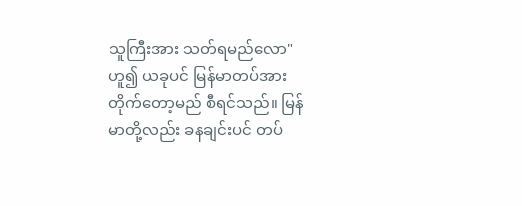သူကြီးအား သတ်ရမည်လော" ဟူ၍ ယခုပင် မြန်မာတပ်အား တိုက်တော့မည် စီရင်သည်။ မြန်မာတို့လည်း ခနချင်းပင် တပ်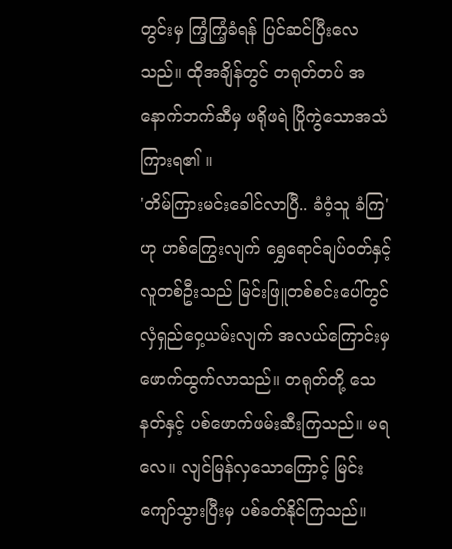တွင်းမှ ကြံ့ကြံ့ခံရန် ပြင်ဆင်ပြီးလေသည်။ ထိုအချိန်တွင် တရုတ်တပ် အနောက်ဘက်ဆီမှ ဖရိုဖရဲ ပြိုကွဲသောအသံကြားရ၏ ။
'တိမ်ကြားမင်းခေါင်လာပြီ.. ခံဝံ့သူ ခံကြ' ဟု ဟစ်ကြွေးလျက် ရွှေရောင်ချပ်၀တ်နှင့် လူတစ်ဦးသည် မြင်းဖြူတစ်စင်းပေါ်တွင် လှံရှည်ဝှေ့ယမ်းလျက် အလယ်ကြောင်းမှ ဖောက်ထွက်လာသည်။ တရုတ်တို့ သေနတ်နှင့် ပစ်ဖောက်ဖမ်းဆီးကြသည်။ မရလေ။ လျင်မြန်လှသောကြောင့် မြင်းကျော်သွားပြီးမှ ပစ်ခတ်နိုင်ကြသည်။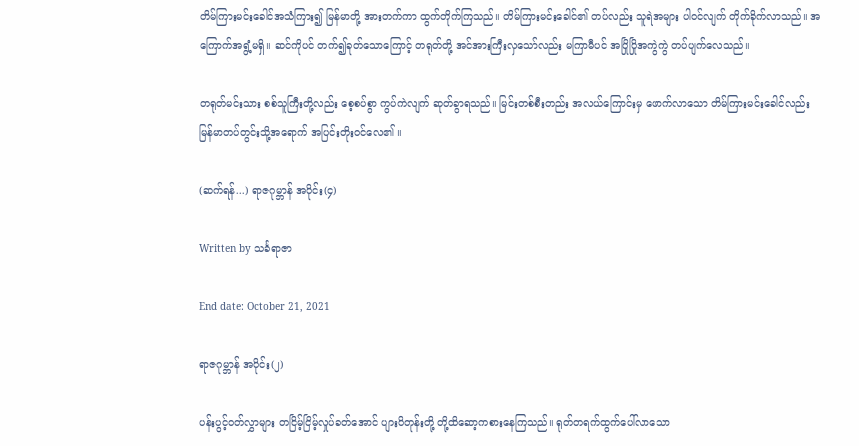တိမ်ကြားမင်းခေါင်အသံကြား၍ မြန်မာတို့ အားတက်ကာ ထွက်တိုက်ကြသည်။ တိမ်ကြားမင်းခေါင်၏ တပ်လည်း သူရဲအများ ပါ၀င်လျက် တိုက်ခိုက်လာသည်။ အကြောက်အရွံ့မရှိ။ ဆင်ကိုပင် တက်၍ခုတ်သောကြောင့် တရုတ်တို့ အင်အားကြီးလှသော်လည်း မကြာမီပင် အပြိုပြိုအကွဲကွဲ တပ်ပျက်လေသည်။

တရုတ်မင်းသား စစ်သူကြီးတို့လည်း စေ့စပ်စွာ ကွပ်ကဲလျက် ဆုတ်ခွာရသည်။ မြင်းတစ်စီးတည်း အလယ်ကြောင်းမှ ဖောက်လာသော တိမ်ကြားမင်းခေါင်လည်း မြန်မာတပ်တွင်းသို့အရောက် အပြင်းတိုး၀င်လေ၏ ။

(ဆက်ရန်...) ရာဇဂုမ္ဘာန် အပိုင်း(၄)

Written by သင်္ခရာဇာ

End date: October 21, 2021

ရာဇဂုမ္ဘာန် အပိုင်း(၂)

ပန်းပွင့်၀တ်လွှာများ တငြိမ့်ငြိမ့်လှုပ်ခတ်အောင် ပျားပိတုန်းတို့ တို့ထိဆော့ကစားနေကြသည်။ ရုတ်တရက်ထွက်ပေါ်လာသော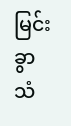မြင်းခွာသံ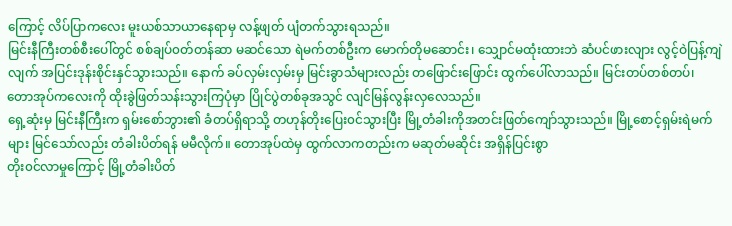ကြောင့် လိပ်ပြာကလေး မူးယစ်သာယာနေရာမှ လန့်ဖျတ် ပျံတက်သွားရသည်။
မြင်းနီကြီးတစ်စီးပေါ်တွင် စစ်ချပ်၀တ်တန်ဆာ မဆင်သော ရဲမက်တစ်ဦးက မောက်တိုမဆောင်း၊ သျှောင်မထုံးထားဘဲ ဆံပင်ဖားလျား လွင့်ဝဲပြန့်ကျဲလျက် အပြင်းဒုန်းစိုင်းနှင်သွားသည်။ နောက် ခပ်လှမ်းလှမ်းမှ မြင်းခွာသံများလည်း တဖြောင်းဖြောင်း ထွက်ပေါ်လာသည်။ မြင်းတပ်တစ်တပ်၊ တောအုပ်ကလေးကို ထိုးခွဲဖြတ်သန်းသွားကြပုံမှာ ပြိုင်ပွဲတစ်ခုအသွင် လျင်မြန်လွန်းလှလေသည်။
ရှေ့ဆုံးမှ မြင်းနီကြီးက ရှမ်းစော်ဘွား၏ ခံတပ်ရှိရာသို့ တဟုန်တိုးပြေး၀င်သွားပြီး မြို့တံခါးကိုအတင်းဖြတ်ကျော်သွားသည်။ မြို့စောင့်ရှမ်းရဲမက်များ မြင်သော်လည်း တံခါးပိတ်ရန် မမီလိုက်။ တောအုပ်ထဲမှ ထွက်လာကတည်းက မဆုတ်မဆိုင်း အရှိန်ပြင်းစွာ
တိုး၀င်လာမှုကြောင့် မြို့တံခါးပိတ်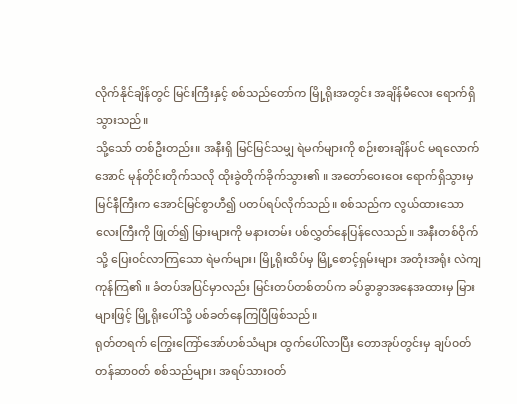လိုက်နိုင်ချိန်တွင် မြင်းကြီးနှင့် စစ်သည်တော်က မြို့ရိုးအတွင်း အချိန်မီလေး ရောက်ရှိသွားသည်။
သို့သော် တစ်ဦးတည်း။ အနီးရှိ မြင်မြင်သမျှ ရဲမက်များကို စဉ်းစားချိန်ပင် မရလောက်အောင် မုန်တိုင်းတိုက်သလို ထိုးခွဲတိုက်ခိုက်သွား၏ ။ အတော်ဝေးဝေး ရောက်ရှိသွားမှ မြင်နီကြီးက အောင်မြင်စွာဟီ၍ ပတပ်ရပ်လိုက်သည်။ စစ်သည်က လွယ်ထားသော လေးကြီးကို ဖြုတ်၍ မြားများကို မနားတမ်း ပစ်လွှတ်နေပြန်လေသည်။ အနီးတစ်ဝိုက်သို့ ပြေး၀င်လာကြသော ရဲမက်များ၊ မြို့ရိုးထိပ်မှ မြို့စောင့်ရှမ်းများ အတုံးအရုံး လဲကျကုန်ကြ၏ ။ ခံတပ်အပြင်မှာလည်း မြင်းတပ်တစ်တပ်က ခပ်ခွာခွာအနေအထားမှ မြားများဖြင့် မြို့ရိုးပေါ်သို့ ပစ်ခတ်နေကြပြီဖြစ်သည်။
ရုတ်တရက် ကြွေးကြော်အော်ဟစ်သံများ ထွက်ပေါ်လာပြီး တောအုပ်တွင်းမှ ချပ်၀တ်တန်ဆာ၀တ် စစ်သည်များ၊ အရပ်သား၀တ်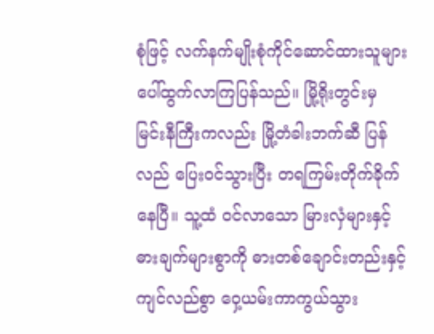စုံဖြင့် လက်နက်မျိုးစုံကိုင်ဆောင်ထားသူများ ပေါ်ထွက်လာကြပြန်သည်။ မြို့ရိုးတွင်းမှ မြင်းနီကြီးကလည်း မြို့တံခါးဘက်ဆီ ပြန်လည် ပြေး၀င်သွားပြီး တရကြမ်းတိုက်ခိုက်နေပြီ။ သူ့ထံ ၀င်လာသော မြားလှံများနှင့် ဓားချက်များစွာကို ဓားတစ်ချောင်းတည်းနှင့် ကျင်လည်စွာ ဝှေ့ယမ်းကာကွယ်သွား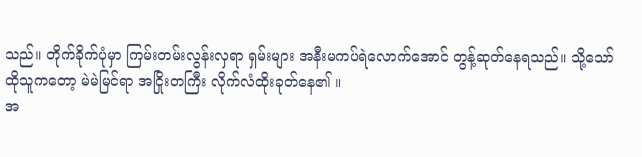သည်။ တိုက်ခိုက်ပုံမှာ ကြမ်းတမ်းလွန်းလှရာ ရှမ်းများ အနီးမကပ်ရဲလောက်အောင် တွန့်ဆုတ်နေရသည်။ သို့သော် ထိုသူကတော့ မဲမဲမြင်ရာ အငြိုးတကြီး လိုက်လံထိုးခုတ်နေ၏ ။
အ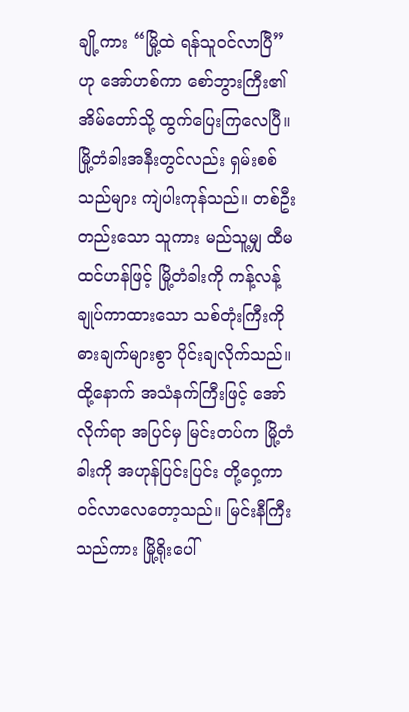ချို့ကား “မြို့ထဲ ရန်သူ၀င်လာပြီ” ဟု အော်ဟစ်ကာ စော်ဘွားကြီး၏ အိမ်တော်သို့ ထွက်ပြေးကြလေပြီ။ မြို့တံခါးအနီးတွင်လည်း ရှမ်းစစ်သည်များ ကျဲပါးကုန်သည်။ တစ်ဦးတည်းသော သူကား မည်သူ့မျှ ထီမထင်ဟန်ဖြင့် မြို့တံခါးကို ကန့်လန့်ချုပ်ကာထားသော သစ်တုံးကြီးကို ဓားချက်များစွာ ပိုင်းချလိုက်သည်။
ထို့နောက် အသံနက်ကြီးဖြင့် အော်လိုက်ရာ အပြင်မှ မြင်းတပ်က မြို့တံခါးကို အဟုန်ပြင်းပြင်း တို့ဝှေ့ကာ ၀င်လာလေတော့သည်။ မြင်းနီကြီးသည်ကား မြို့ရိုးပေါ်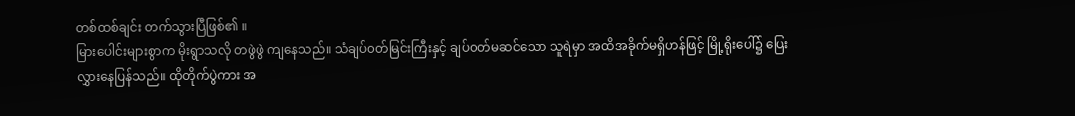တစ်ထစ်ချင်း တက်သွားပြီဖြစ်၏ ။
မြားပေါင်းများစွာက မိုးရွာသလို တဖွဲဖွဲ ကျနေသည်။ သံချပ်၀တ်မြင်းကြီးနှင့် ချပ်၀တ်မဆင်သော သူရဲမှာ အထိအခိုက်မရှိဟန်ဖြင့် မြို့ရိုးပေါ်၌ ပြေးလွှားနေပြန်သည်။ ထိုတိုက်ပွဲကား အ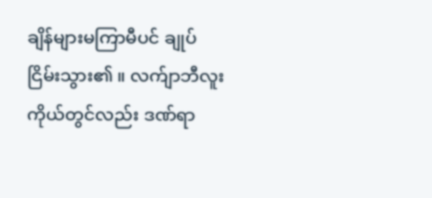ချိန်များမကြာမီပင် ချုပ်ငြိမ်းသွား၏ ။ လက်ျာဘီလူးကိုယ်တွင်လည်း ဒဏ်ရာ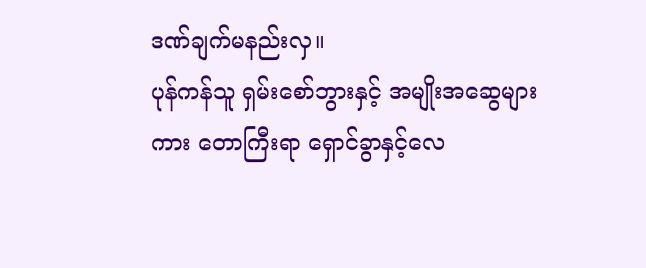ဒဏ်ချက်မနည်းလှ။
ပုန်ကန်သူ ရှမ်းစော်ဘွားနှင့် အမျိုးအဆွေများကား တောကြီးရာ ရှောင်ခွာနှင့်လေ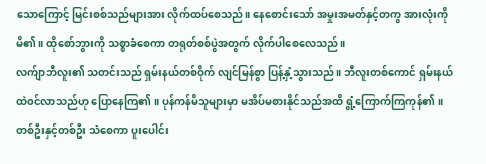သောကြောင့် မြင်းစစ်သည်များအား လိုက်ထပ်စေသည်။ နေစောင်းသော် အမှုးအမတ်နှင့်တကွ အားလုံးကို မိ၏ ။ ထိုစော်ဘွားကို သစ္စာခံစေကာ တရုတ်စစ်ပွဲအတွက် လိုက်ပါစေလေသည်။
လက်ျာဘီလူး၏ သတင်းသည် ရှမ်းနယ်တစ်ဝိုက် လျင်မြန်စွာ ပြန့်နှံ့သွားသည်။ ဘီလူးတစ်ကောင် ရှမ်းနယ်ထဲ၀င်လာသည်ဟု ပြောနေကြ၏ ။ ပုန်ကန်မိသူများမှာ မအိပ်မစားနိုင်သည်အထိ ရွံ့ကြောက်ကြကုန်၏ ။ တစ်ဦးနှင့်တစ်ဦး သံစေကာ ပူးပေါင်း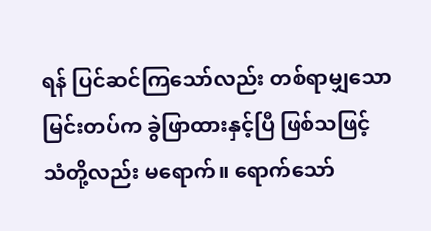ရန် ပြင်ဆင်ကြသော်လည်း တစ်ရာမျှသော မြင်းတပ်က ခွဲဖြာထားနှင့်ပြီ ဖြစ်သဖြင့် သံတို့လည်း မရောက်။ ရောက်သော်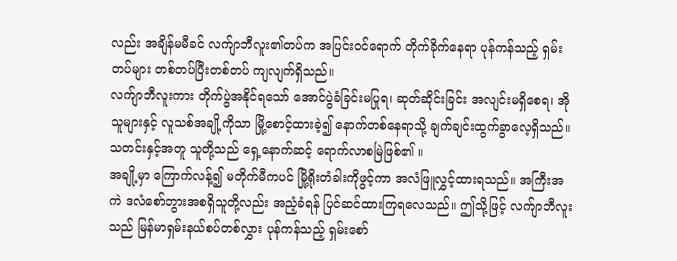လည်း အချိန်မမီခင် လက်ျာဘီလူး၏တပ်က အပြင်း၀င်ရောက် တိုက်ခိုက်နေရာ ပုန်ကန်သည့် ရှမ်းတပ်များ တစ်တပ်ပြီးတစ်တပ် ကျလျက်ရှိသည်။
လက်ျာဘီလူးကား တိုက်ပွဲအနိုင်ရသော် အောင်ပွဲခံခြင်းမပြုရ၊ ဆုတ်ဆိုင်းခြင်း အလျင်းမရှိစေရ၊ အိုသူများနှင့် လူသစ်အချို့ကိုသာ မြို့စောင့်ထားခဲ့၍ နောက်တစ်နေရာသို့ ချက်ချင်းထွက်ခွာလေ့ရှိသည်။ သတင်းနှင့်အတူ သူတို့သည် ရှေ့နောက်ဆင့် ရောက်လာစမြဲဖြစ်၏ ။
အချို့မှာ ကြောက်လန့်၍ မတိုက်မီကပင် မြို့ရိုးတံခါးကိုဖွင့်ကာ အလံဖြူလွှင့်ထားရသည်။ အကြီးအကဲ ဒလံစော်ဘွားအစရှိသူတို့လည်း အညံ့ခံရန် ပြင်ဆင်ထားကြရလေသည်။ ဤသို့ဖြင့် လက်ျာဘီလူးသည် မြန်မာရှမ်းနယ်စပ်တစ်လွှား ပုန်ကန်သည့် ရှမ်းစော်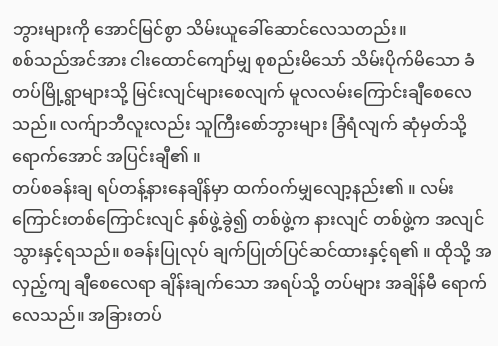ဘွားများကို အောင်မြင်စွာ သိမ်းယူခေါ်ဆောင်လေသတည်း။
စစ်သည်အင်အား ငါးထောင်ကျော်မျှ စုစည်းမိသော် သိမ်းပိုက်မိသော ခံတပ်မြို့ရွာများသို့ မြင်းလျင်များစေလျက် မူလလမ်းကြောင်းချီစေလေသည်။ လက်ျာဘီလူးလည်း သူကြီးစော်ဘွားများ ခြံရံလျက် ဆုံမှတ်သို့ရောက်အောင် အပြင်းချီ၏ ။
တပ်စခန်းချ ရပ်တန့်နားနေချိန်မှာ ထက်၀က်မျှလျော့နည်း၏ ။ လမ်းကြောင်းတစ်ကြောင်းလျင် နှစ်ဖွဲ့ခွဲ၍ တစ်ဖွဲ့က နားလျင် တစ်ဖွဲ့က အလျင်သွားနှင့်ရသည်။ စခန်းပြုလုပ် ချက်ပြုတ်ပြင်ဆင်ထားနှင့်ရ၏ ။ ထိုသို့ အလှည့်ကျ ချီစေလေရာ ချိန်းချက်သော အရပ်သို့ တပ်များ အချိန်မီ ရောက်လေသည်။ အခြားတပ်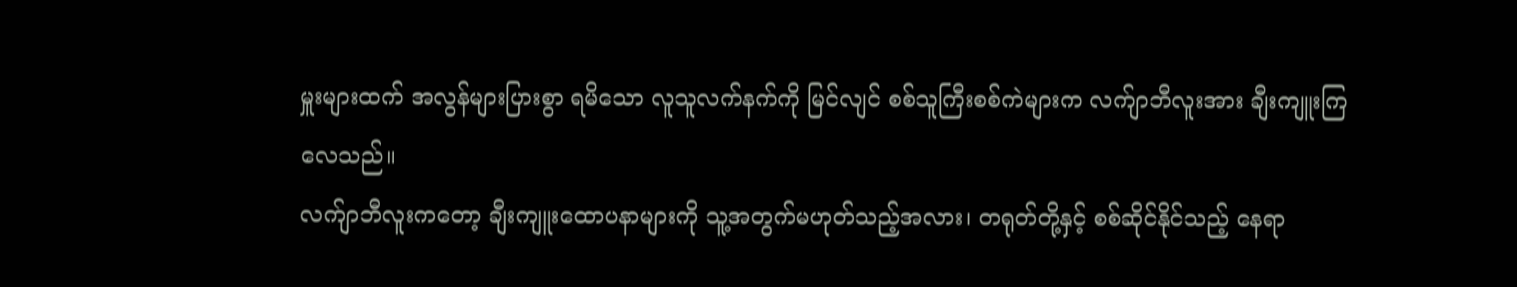မှူးများထက် အလွန်များပြားစွာ ရမိသော လူသူလက်နက်ကို မြင်လျင် စစ်သူကြီးစစ်ကဲများက လက်ျာဘီလူးအား ချီးကျူးကြလေသည်။
လက်ျာဘီလူးကတော့ ချီးကျူးထောပနာများကို သူ့အတွက်မဟုတ်သည့်အလား၊ တရုတ်တို့နှင့် စစ်ဆိုင်နိုင်သည့် နေရာ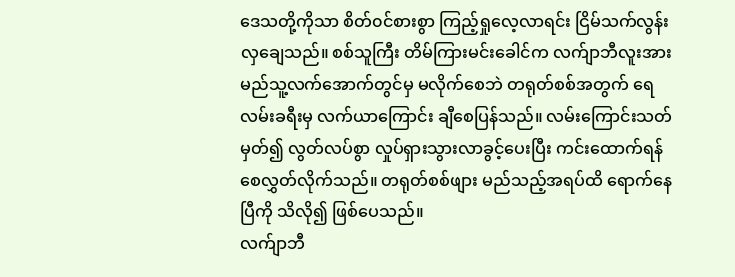ဒေသတို့ကိုသာ စိတ်၀င်စားစွာ ကြည့်ရှုလေ့လာရင်း ငြိမ်သက်လွန်းလှချေသည်။ စစ်သူကြီး တိမ်ကြားမင်းခေါင်က လက်ျာဘီလူးအား မည်သူ့လက်အောက်တွင်မှ မလိုက်စေဘဲ တရုတ်စစ်အတွက် ရေလမ်းခရီးမှ လက်ယာကြောင်း ချီစေပြန်သည်။ လမ်းကြောင်းသတ်မှတ်၍ လွတ်လပ်စွာ လှုပ်ရှားသွားလာခွင့်ပေးပြီး ကင်းထောက်ရန် စေလွှတ်လိုက်သည်။ တရုတ်စစ်ဖျား မည်သည့်အရပ်ထိ ရောက်နေပြီကို သိလို၍ ဖြစ်ပေသည်။
လက်ျာဘီ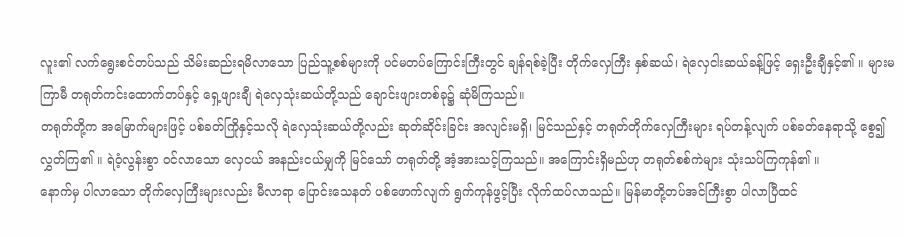လူး၏ လက်ရွေးစင်တပ်သည် သိမ်းဆည်းရမိလာသော ပြည်သူ့စစ်များကို ပင်မတပ်ကြောင်းကြီးတွင် ချန်ရစ်ခဲ့ပြီး တိုက်လှေကြီး နှစ်ဆယ်၊ ရဲလှေငါးဆယ်ခန့်ဖြင့် ရှေးဦးချီနှင့်၏ ။ များမကြာမီ တရုတ်ကင်းထောက်တပ်နှင့် ရှေ့ဖျားချီ ရဲလှေသုံးဆယ်တို့သည် ချောင်းဖျားတစ်ခု၌ ဆုံမိကြသည်။
တရုတ်တို့က အမြောက်များဖြင့် ပစ်ခတ်ကြိုနှင့်သလို ရဲလှေသုံးဆယ်တို့လည်း ဆုတ်ဆိုင်းခြင်း အလျင်းမရှိ၊ မြင်သည်နှင့် တရုတ်တိုက်လှေကြီးများ ရပ်တန့်လျက် ပစ်ခတ်နေရာသို့ စွေ၍ လွှတ်ကြ၏ ။ ရဲဝံ့လွန်းစွာ ၀င်လာသော လှေငယ် အနည်းငယ်မျှကို မြင်သော် တရုတ်တို့ အံ့အားသင့်ကြသည်။ အကြောင်းရှိမည်ဟု တရုတ်စစ်ကဲများ သုံးသပ်ကြကုန်၏ ။
နောက်မှ ပါလာသော တိုက်လှေကြီးများလည်း မီလာရာ ပြောင်းသေနတ် ပစ်ဖောက်လျက် ရွက်ကုန်ဖွင့်ပြီး လိုက်ထပ်လာသည်။ မြန်မာတို့တပ်အင်ကြီးစွာ ပါလာပြီထင်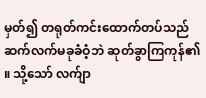မှတ်၍ တရုတ်ကင်းထောက်တပ်သည် ဆက်လက်မခုခံဝံ့ဘဲ ဆုတ်ခွာကြကုန်၏ ။ သို့သော် လက်ျာ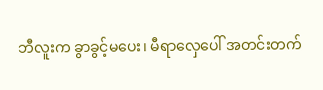ဘီလူးက ခွာခွင့်မပေး၊ မီရာလှေပေါ် အတင်းတက်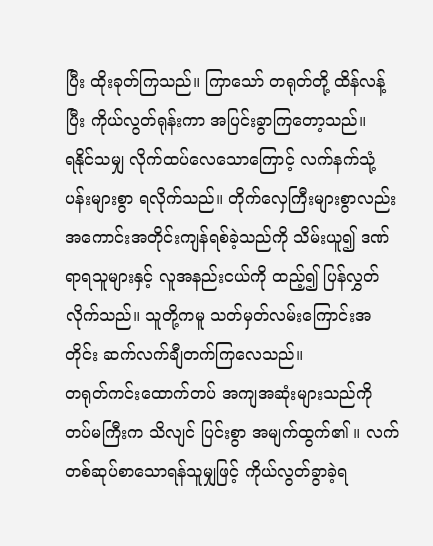ပြီး ထိုးခုတ်ကြသည်။ ကြာသော် တရုတ်တို့ ထိန်လန့်ပြီး ကိုယ်လွတ်ရုန်းကာ အပြင်းခွာကြတော့သည်။
ရနိုင်သမျှ လိုက်ထပ်လေသောကြောင့် လက်နက်သုံ့ပန်းများစွာ ရလိုက်သည်။ တိုက်လှေကြီးများစွာလည်း အကောင်းအတိုင်းကျန်ရစ်ခဲ့သည်ကို သိမ်းယူ၍ ဒဏ်ရာရသူများနှင့် လူအနည်းငယ်ကို ထည့်၍ ပြန်လွှတ်လိုက်သည်။ သူတို့ကမူ သတ်မှတ်လမ်းကြောင်းအတိုင်း ဆက်လက်ချီတက်ကြလေသည်။
တရုတ်ကင်းထောက်တပ် အကျအဆုံးများသည်ကို တပ်မကြီးက သိလျင် ပြင်းစွာ အမျက်ထွက်၏ ။ လက်တစ်ဆုပ်စာသောရန်သူမျှဖြင့် ကိုယ်လွတ်ခွာခဲ့ရ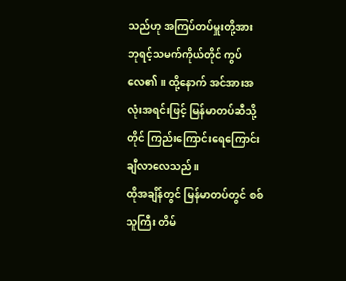သည်ဟု အကြပ်တပ်မှူးတို့အား ဘုရင့်သမက်ကိုယ်တိုင် ကွပ်လေ၏ ။ ထို့နောက် အင်အားအလုံးအရင်းဖြင့် မြန်မာတပ်ဆီသို့တိုင် ကြည်းကြောင်းရေကြောင်း ချီလာလေသည်။
ထိုအချိန်တွင် မြန်မာတပ်တွင် စစ်သူကြီး တိမ်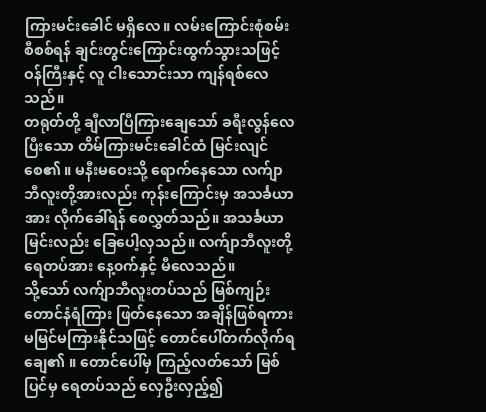ကြားမင်းခေါင် မရှိလေ။ လမ်းကြောင်းစုံစမ်း စီစစ်ရန် ချင်းတွင်းကြောင်းထွက်သွားသဖြင့် ဝန်ကြီးနှင့် လူ ငါးသောင်းသာ ကျန်ရစ်လေသည်။
တရုတ်တို့ ချီလာပြီကြားချေသော် ခရီးလွန်လေပြီးသော တိမ်ကြားမင်းခေါင်ထံ မြင်းလျင်စေ၏ ။ မနီးမဝေးသို့ ရောက်နေသော လက်ျာဘီလူးတို့အားလည်း ကုန်းကြောင်းမှ အသင်္ခယာအား လိုက်ခေါ်ရန် စေလွှတ်သည်။ အသင်္ခယာမြင်းလည်း ခြေပေါ့လှသည်။ လက်ျာဘီလူးတို့ ရေတပ်အား နေ့၀က်နှင့် မီလေသည်။
သို့သော် လက်ျာဘီလူးတပ်သည် မြစ်ကျဉ်းတောင်နံရံကြား ဖြတ်နေသော အချိန်ဖြစ်ရကား မမြင်မကြားနိုင်သဖြင့် တောင်ပေါ်တက်လိုက်ရချေ၏ ။ တောင်ပေါ်မှ ကြည့်လတ်သော် မြစ်ပြင်မှ ရေတပ်သည် လှေဦးလှည့်၍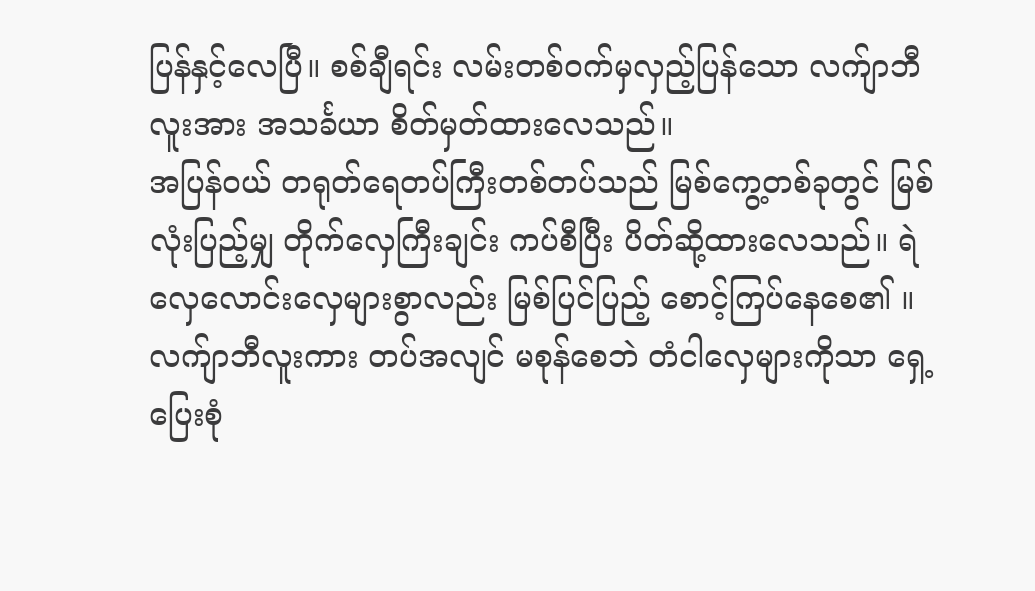ပြန်နှင့်လေပြီ။ စစ်ချီရင်း လမ်းတစ်၀က်မှလှည့်ပြန်သော လက်ျာဘီလူးအား အသင်္ခယာ စိတ်မှတ်ထားလေသည်။
အပြန်ဝယ် တရုတ်ရေတပ်ကြီးတစ်တပ်သည် မြစ်ကွေ့တစ်ခုတွင် မြစ်လုံးပြည့်မျှ တိုက်လှေကြီးချင်း ကပ်စီပြီး ပိတ်ဆို့ထားလေသည်။ ရဲလှေလောင်းလှေများစွာလည်း မြစ်ပြင်ပြည့် စောင့်ကြပ်နေစေ၏ ။ လက်ျာဘီလူးကား တပ်အလျင် မစုန်စေဘဲ တံငါလှေများကိုသာ ရှေ့ပြေးစုံ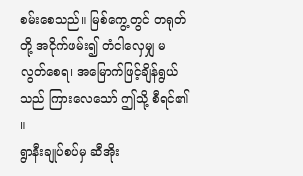စမ်းစေသည်။ မြစ်ကွေ့တွင် တရုတ်တို့ အငိုက်ဖမ်း၍ တံငါလှေမျှ မလွတ်စေရ၊ အမြောက်ဖြင့်ချိန်ရွယ်သည် ကြားလေသော် ဤသို့ စီရင်၏ ။
ရွာနီးချုပ်စပ်မှ ဆီအိုး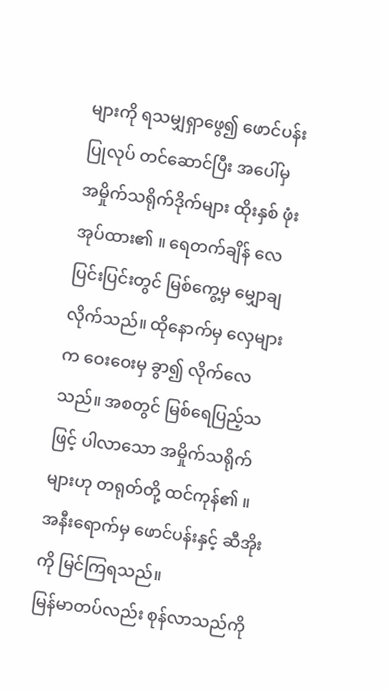များကို ရသမျှရှာဖွေ၍ ဖောင်ပန်းပြုလုပ် တင်ဆောင်ပြီး အပေါ်မှ အမှိုက်သရိုက်ဒိုက်များ ထိုးနှစ် ဖုံးအုပ်ထား၏ ။ ရေတက်ချိန် လေပြင်းပြင်းတွင် မြစ်ကွေ့မှ မျှောချလိုက်သည်။ ထိုနောက်မှ လှေများက ဝေးဝေးမှ ခွာ၍ လိုက်လေသည်။ အစတွင် မြစ်ရေပြည့်သဖြင့် ပါလာသော အမှိုက်သရိုက်များဟု တရုတ်တို့ ထင်ကုန်၏ ။ အနီးရောက်မှ ဖောင်ပန်းနှင့် ဆီအိုးကို မြင်ကြရသည်။
မြန်မာတပ်လည်း စုန်လာသည်ကို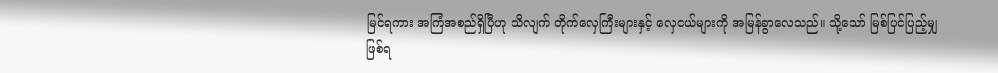မြင်ရကား အကြံအစည်ရှိပြီဟု သိလျက် တိုက်လှေကြီးများနှင့် လှေငယ်များကို အမြန်ခွာလေသည်။ သို့သော် မြစ်ပြင်ပြည့်မျှဖြစ်ရ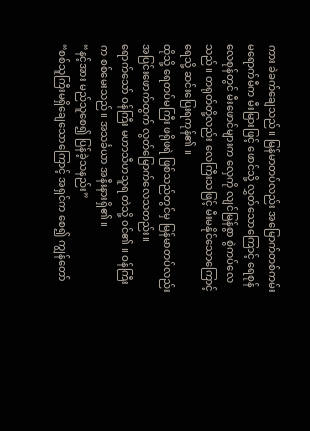ကား ခဲခက်ချေသည်။ မြန်မာတပ်လည်း အမြောက်တစ်ကမ်း မရောက်မီက မီးမြားဖြင့် ဖောင်သို့ လွှတ်သောကြောင့် ရေစုန်လေစုန်တွင် မီးဖောင်များက လှေကို လျင်မြန်စွာ စွဲကပ်လေသည်။ တရုတ်တို့လည်း လေကြီးသဖြင့် မီးမနိုင်သောကြောင့် ရေသို့ ဆင်းပြေးရကုန်၏ ။
ထိုသို့ ရေတပ်မကြီး ဖရိုဖရဲ ဖြစ်သည်တွင်မှ မြန်မာတပ်လည်း အပြင်းဖောက်ထွက် လွတ်မြောက်လေသတည်း။
ရောက်သော် ဝန်ကြီး မဟာသီဟသူရ တဲသို့ ၀င်၏ ။ ဝန်ကြီးက စစ်မေးသည်။ အသင်္ခယာ အနီးနားရှိ၏ ။
“နင့်အား မည်သူစေ၍ ပြန်ခဲ့သနည်း”
“စစ်သူကြီးမရှိချေသောကြောင့် အရှင်က စေ၍ ကျွန်တော်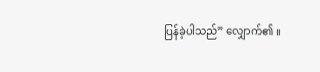ပြန်ခဲ့ပါသည်” လျှောက်၏ ။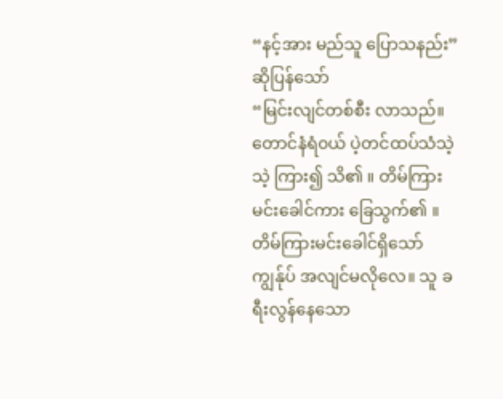“နင့်အား မည်သူ ပြောသနည်း” ဆိုပြန်သော်
“မြင်းလျင်တစ်စီး လာသည်။ တောင်နံရံ၀ယ် ပဲ့တင်ထပ်သံသဲ့သဲ့ ကြား၍ သိ၏ ။ တိမ်ကြားမင်းခေါင်ကား ခြေသွက်၏ ။ တိမ်ကြားမင်းခေါင်ရှိသော် ကျွန်ုပ် အလျင်မလိုလေ။ သူ ခရီးလွန်နေသော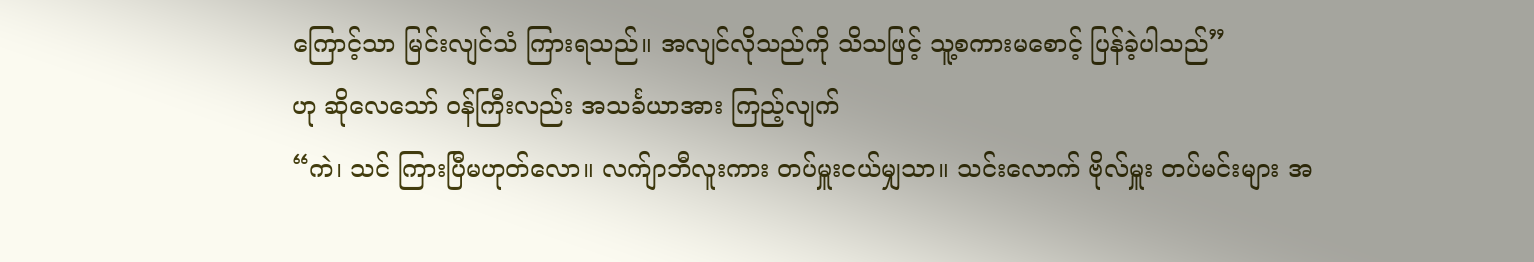ကြောင့်သာ မြင်းလျင်သံ ကြားရသည်။ အလျင်လိုသည်ကို သိသဖြင့် သူ့စကားမစောင့် ပြန်ခဲ့ပါသည်”
ဟု ဆိုလေသော် ဝန်ကြီးလည်း အသင်္ခယာအား ကြည့်လျက်
“ကဲ၊ သင် ကြားပြီမဟုတ်လော။ လက်ျာဘီလူးကား တပ်မှူးငယ်မျှသာ။ သင်းလောက် ဗိုလ်မှူး တပ်မင်းများ အ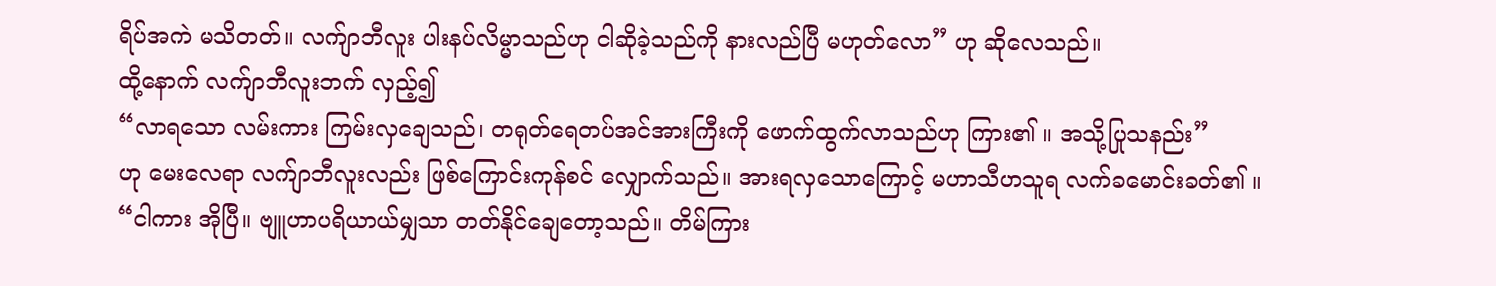ရိပ်အကဲ မသိတတ်။ လက်ျာဘီလူး ပါးနပ်လိမ္မာသည်ဟု ငါဆိုခဲ့သည်ကို နားလည်ပြီ မဟုတ်လော” ဟု ဆိုလေသည်။
ထို့နောက် လက်ျာဘီလူးဘက် လှည့်၍
“လာရသော လမ်းကား ကြမ်းလှချေသည်၊ တရုတ်ရေတပ်အင်အားကြီးကို ဖောက်ထွက်လာသည်ဟု ကြား၏ ။ အသို့ပြုသနည်း”
ဟု မေးလေရာ လက်ျာဘီလူးလည်း ဖြစ်ကြောင်းကုန်စင် လျှောက်သည်။ အားရလှသောကြောင့် မဟာသီဟသူရ လက်ခမောင်းခတ်၏ ။
“ငါကား အိုပြီ။ ဗျူဟာပရိယာယ်မျှသာ တတ်နိုင်ချေတော့သည်။ တိမ်ကြား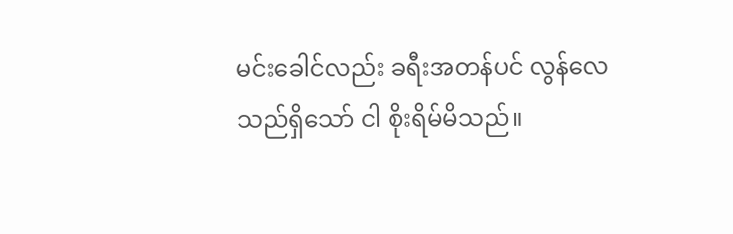မင်းခေါင်လည်း ခရီးအတန်ပင် လွန်လေသည်ရှိသော် ငါ စိုးရိမ်မိသည်။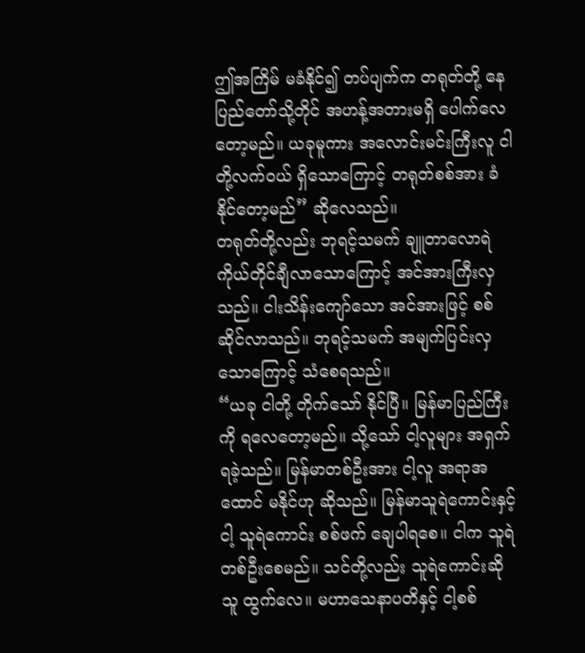ဤအကြိမ် မခံနိုင်၍ တပ်ပျက်က တရုတ်တို့ နေပြည်တော်သို့တိုင် အဟန့်အတားမရှိ ပေါက်လေတော့မည်။ ယခုမူကား အလောင်းမင်းကြီးလူ ငါတို့လက်၀ယ် ရှိသောကြောင့် တရုတ်စစ်အား ခံနိုင်တော့မည်” ဆိုလေသည်။
တရုတ်တို့လည်း ဘုရင့်သမက် ချူတာလောရဲ ကိုယ်တိုင်ချီလာသောကြောင့် အင်အားကြီးလှသည်။ ငါးသိန်းကျော်သော အင်အားဖြင့် စစ်ဆိုင်လာသည်။ ဘုရင့်သမက် အမျက်ပြင်းလှသောကြောင့် သံစေရသည်။
“ယခု ငါတို့ တိုက်သော် နိုင်ပြီ။ မြန်မာပြည်ကြီးကို ရလေတော့မည်။ သို့သော် ငါ့လူများ အရှက်ရခဲ့သည်။ မြန်မာတစ်ဦးအား ငါ့လူ အရာအထောင် မနိုင်ဟု ဆိုသည်။ မြန်မာသူရဲကောင်းနှင့် ငါ့ သူရဲကောင်း စစ်ဖက် ချေပါရစေ။ ငါက သူရဲတစ်ဦးစေမည်။ သင်တို့လည်း သူရဲကောင်းဆိုသူ ထွက်လေ။ မဟာသေနာပတိနှင့် ငါ့စစ်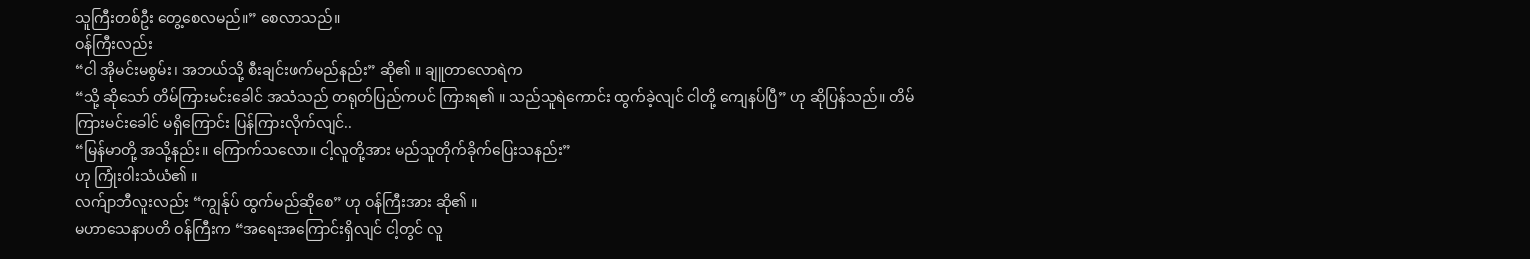သူကြီးတစ်ဦး တွေ့စေလမည်။” စေလာသည်။
ဝန်ကြီးလည်း
“ငါ အိုမင်းမစွမ်း၊ အဘယ်သို့ စီးချင်းဖက်မည်နည်း” ဆို၏ ။ ချူတာလောရဲက
“သို့ ဆိုသော် တိမ်ကြားမင်းခေါင် အသံသည် တရုတ်ပြည်ကပင် ကြားရ၏ ။ သည်သူရဲကောင်း ထွက်ခဲ့လျင် ငါတို့ ကျေနပ်ပြီ” ဟု ဆိုပြန်သည်။ တိမ်ကြားမင်းခေါင် မရှိကြောင်း ပြန်ကြားလိုက်လျင်..
“မြန်မာတို့ အသို့နည်း။ ကြောက်သလော။ ငါ့လူတို့အား မည်သူတိုက်ခိုက်ပြေးသနည်း”
ဟု ကြုံးဝါးသံယံ၏ ။
လက်ျာဘီလူးလည်း “ကျွန်ုပ် ထွက်မည်ဆိုစေ” ဟု ဝန်ကြီးအား ဆို၏ ။
မဟာသေနာပတိ ဝန်ကြီးက “အရေးအကြောင်းရှိလျင် ငါ့တွင် လူ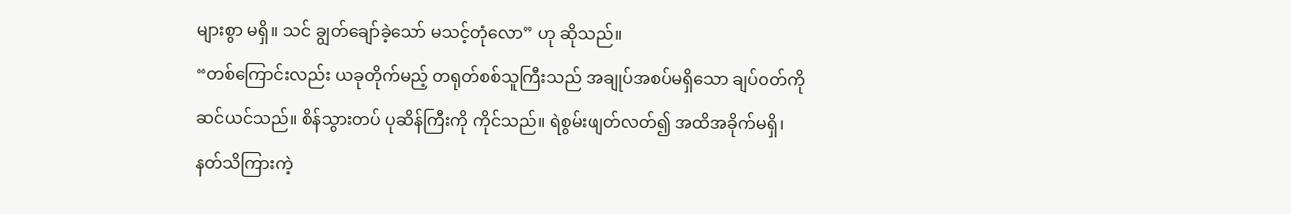များစွာ မရှိ။ သင် ချွတ်ချော်ခဲ့သော် မသင့်တုံလော” ဟု ဆိုသည်။
“တစ်ကြောင်းလည်း ယခုတိုက်မည့် တရုတ်စစ်သူကြီးသည် အချုပ်အစပ်မရှိသော ချပ်၀တ်ကို ဆင်ယင်သည်။ စိန်သွားတပ် ပုဆိန်ကြီးကို ကိုင်သည်။ ရဲစွမ်းဖျတ်လတ်၍ အထိအခိုက်မရှိ၊ နတ်သိကြားကဲ့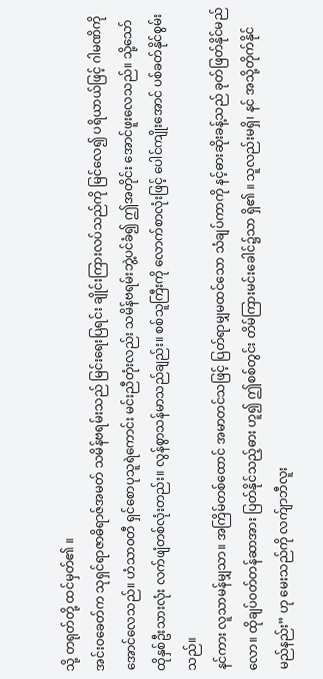သို့ တရုတ်တို့ ထင်မှတ်၏ ။
အင်းဝခေတ်က သုရှင်ရာဇာဓိရာဇ်အမတ် သမိန်ဗရမ်းသည် မြင်းရေးပြရင်း ချိုင်းကြားလပ်သည်ကို မြင်လေ၍ ပရိယာယ်ဖြင့် ဂါမဏိကို အောင်လေသည်။ ဟံသာ၀တီ ရှင်စောပုသူရဲကောင်း မင်းညီတုံးလည်း သမိန်ဗရမ်းဘွဲ့ပင်ခံ၍ ဤအတိုင်း အောင်ဖူးလေသည်။ သို့သော် ထိုနှစ်ဦးသားလုံး လက်ဖျံတစ်လုံးတည်း။ လွန်စွာသန်မာသည်ချည်း။ စစ်သူကြီးကို လောက်စာလုံးဖြင့် ပေါင်ကျိုးအောင် ပစ်ခတ်နိုင်စွမ်းသည်။
နင်ကား လူသာမန်မျှသာ။ အကြိမ်တစ်ထောင် အမာတင်သဖြင့် ပြတ်ရာမျှမထင်သော သံချပ်ကာကို နင့်ဓားဆိုးခန့်သည် ခုတ်ဖြတ်နိုင်မည်လော။ ထိုချပ်၀တ်တန်ဆာအား ပြတ်နိုင်သည့်ဓား ဟူ၍ ဤစစ်တွင်း တိမ်ကြားမင်းခေါင်၌သာ ရှိ၏ ။ သူလည်းမရှိ၊ နင် အသို့တိုက်နိုင်မည်နည်း” ဟု မေးသည်ကို လက်ျာဘီလူး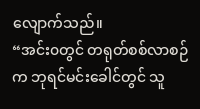လျောက်သည်။
“အင်း၀တွင် တရုတ်စစ်လာစဉ်က ဘုရင်မင်းခေါင်တွင် သူ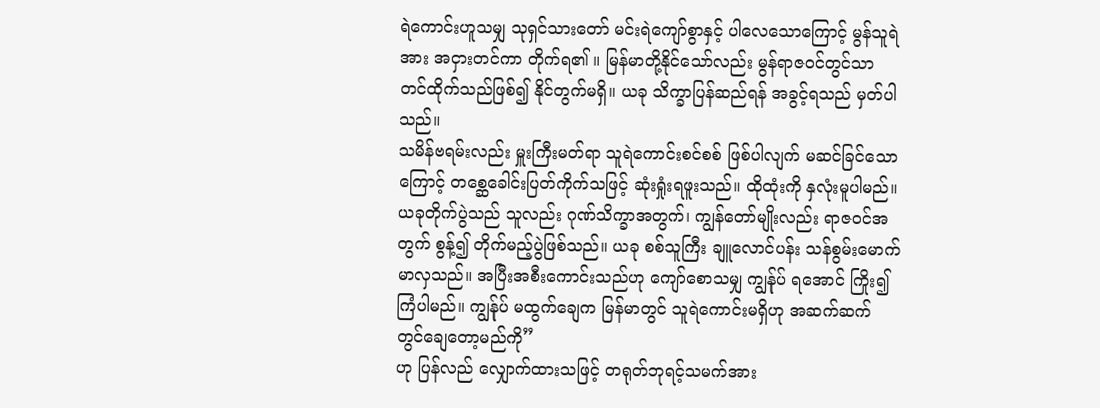ရဲကောင်းဟူသမျှ သုရှင်သားတော် မင်းရဲကျော်စွာနှင့် ပါလေသောကြောင့် မွန်သူရဲအား အငှားတင်ကာ တိုက်ရ၏ ။ မြန်မာတို့နိုင်သော်လည်း မွန်ရာဇ၀င်တွင်သာ တင်ထိုက်သည်ဖြစ်၍ နိုင်တွက်မရှိ။ ယခု သိက္ခာပြန်ဆည်ရန် အခွင့်ရသည် မှတ်ပါသည်။
သမိန်ဗရမ်းလည်း မှူးကြီးမတ်ရာ သူရဲကောင်းစင်စစ် ဖြစ်ပါလျက် မဆင်ခြင်သောကြောင့် တစ္ဆေခေါင်းပြတ်ကိုက်သဖြင့် ဆုံးရှုံးရဖူးသည်။ ထိုထုံးကို နှလုံးမူပါမည်။
ယခုတိုက်ပွဲသည် သူလည်း ဂုဏ်သိက္ခာအတွက်၊ ကျွန်တော်မျိုးလည်း ရာဇ၀င်အတွက် စွန့်၍ တိုက်မည့်ပွဲဖြစ်သည်။ ယခု စစ်သူကြီး ချူလောင်ပန်း သန်စွမ်းမောက်မာလှသည်။ အပြီးအစီးကောင်းသည်ဟု ကျော်စောသမျှ ကျွန်ုပ် ရအောင် ကြိုး၍ ကြံပါမည်။ ကျွန်ုပ် မထွက်ချေက မြန်မာတွင် သူရဲကောင်းမရှိဟု အဆက်ဆက် တွင်ချေတော့မည်ကို”
ဟု ပြန်လည် လျှောက်ထားသဖြင့် တရုတ်ဘုရင့်သမက်အား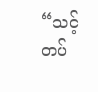“သင့်တပ်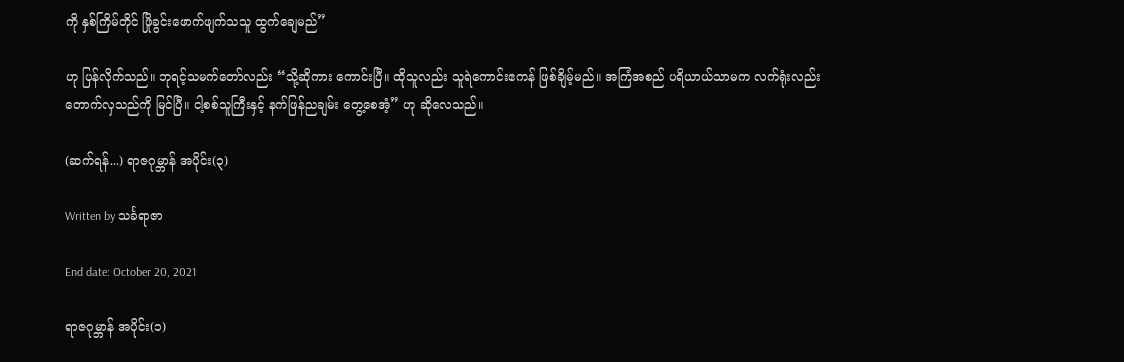ကို နှစ်ကြိမ်တိုင် ဖြိုခွင်းဖောက်ဖျက်သသူ ထွက်ချေမည်”

ဟု ပြန်လိုက်သည်။ ဘုရင့်သမက်တော်လည်း “သို့ဆိုကား ကောင်းပြီ။ ထိုသူလည်း သူရဲကောင်းဧကန် ဖြစ်ချိမ့်မည်။ အကြံအစည် ပရိယာယ်သာမက လက်ရုံးလည်း တောက်လှသည်ကို မြင်ပြီ။ ငါ့စစ်သူကြီးနှင့် နက်ဖြန်ညချမ်း တွေ့စေအံ့” ဟု ဆိုလေသည်။

(ဆက်ရန်...) ရာဇဂုမ္ဘာန် အပိုင်း(၃)

Written by သင်္ခရာဇာ

End date: October 20, 2021

ရာဇဂုမ္ဘာန် အပိုင်း(၁)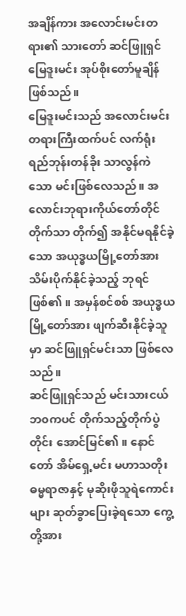အချိန်ကား အလောင်းမင်းတရား၏ သားတော် ဆင်ဖြူရှင် မြေဒူးမင်း အုပ်စိုးတော်မူချိန် ဖြစ်သည်။
မြေဒူးမင်းသည် အလောင်းမင်းတရားကြီးထက်ပင် လက်ရုံးရည်ဘုန်းတန်ခိုး သာလွန်ကဲသော မင်းဖြစ်လေသည်။ အလောင်းဘုရားကိုယ်တော်တိုင် တိုက်သာ တိုက်၍ အနိုင်မရနိုင်ခဲ့သော အယုဒ္ဓယမြို့တော်အား သိမ်းပိုက်နိုင်ခဲ့သည့် ဘုရင်ဖြစ်၏ ။ အမှန်စင်စစ် အယုဒ္ဓယမြို့တော်အား ဖျက်ဆီးနိုင်ခဲ့သူမှာ ဆင်ဖြူရှင်မင်းသာ ဖြစ်လေသည်။
ဆင်ဖြူရှင်သည် မင်းသားငယ်ဘ၀ကပင် တိုက်သည့်တိုက်ပွဲတိုင်း အောင်မြင်၏ ။ နောင်တော် အိမ်ရှေ့မင်း မဟာသတိုးဓမ္မရာဇာနှင့် မုဆိုးဖိုသူရဲကောင်းများ ဆုတ်ခွာပြေးခဲ့ရသော ကွေ့တို့အား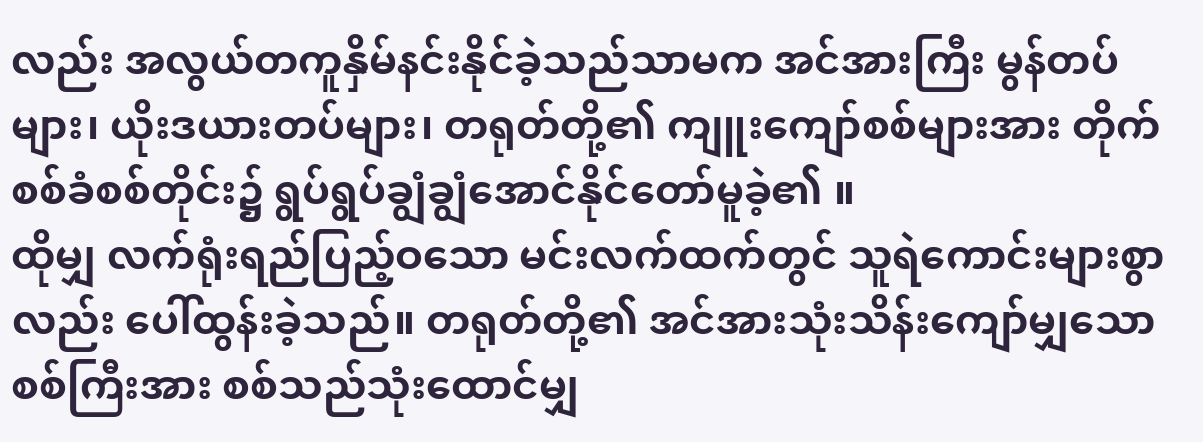လည်း အလွယ်တကူနှိမ်နင်းနိုင်ခဲ့သည်သာမက အင်အားကြီး မွန်တပ်များ၊ ယိုးဒယားတပ်များ၊ တရုတ်တို့၏ ကျူးကျော်စစ်များအား တိုက်စစ်ခံစစ်တိုင်း၌ ရွပ်ရွပ်ချွံချွံအောင်နိုင်တော်မူခဲ့၏ ။
ထိုမျှ လက်ရုံးရည်ပြည့်ဝသော မင်းလက်ထက်တွင် သူရဲကောင်းများစွာလည်း ပေါ်ထွန်းခဲ့သည်။ တရုတ်တို့၏ အင်အားသုံးသိန်းကျော်မျှသော စစ်ကြီးအား စစ်သည်သုံးထောင်မျှ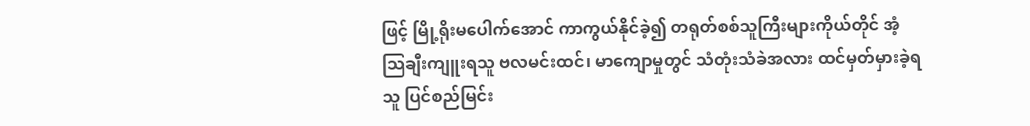ဖြင့် မြို့ရိုးမပေါက်အောင် ကာကွယ်နိုင်ခဲ့၍ တရုတ်စစ်သူကြီးများကိုယ်တိုင် အံ့သြချီးကျူးရသူ ဗလမင်းထင်၊ မာကျောမှုတွင် သံတုံးသံခဲအလား ထင်မှတ်မှားခဲ့ရသူ ပြင်စည်မြင်း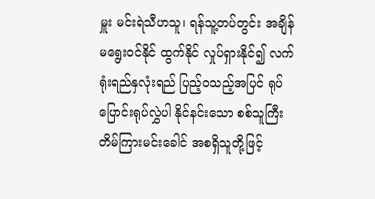မှူး မင်းရဲသီဟသူ၊ ရန်သူ့တပ်တွင်း အချိန်မရွေး၀င်နိုင် ထွက်နိုင် လှုပ်ရှားနိုင်၍ လက်ရုံးရည်နှလုံးရည် ပြည့်၀သည့်အပြင် ရုပ်ပြောင်းရုပ်လွှဲပါ နိုင်နင်းသော စစ်သူကြီးတိမ်ကြားမင်းခေါင် အစရှိသူတို့ဖြင့်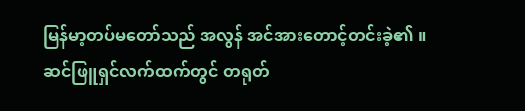မြန်မာ့တပ်မတော်သည် အလွန် အင်အားတောင့်တင်းခဲ့၏ ။
ဆင်ဖြူရှင်လက်ထက်တွင် တရုတ်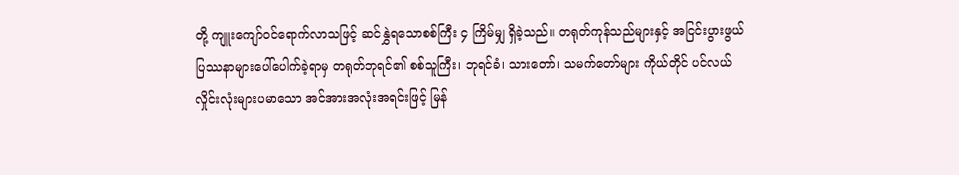တို့ ကျူးကျော်၀င်ရောက်လာသဖြင့် ဆင်နွှဲရသောစစ်ကြီး ၄ ကြိမ်မျှ ရှိခဲ့သည်။ တရုတ်ကုန်သည်များနှင့် အငြင်းပွားဖွယ် ပြဿနာများပေါ်ပေါက်ခဲ့ရာမှ တရုတ်ဘုရင်၏ စစ်သူကြီး၊ ဘုရင်ခံ၊ သားတော်၊ သမက်တော်များ ကိုယ်တိုင် ပင်လယ်လှိုင်းလုံးများပမာသော အင်အားအလုံးအရင်းဖြင့် မြန်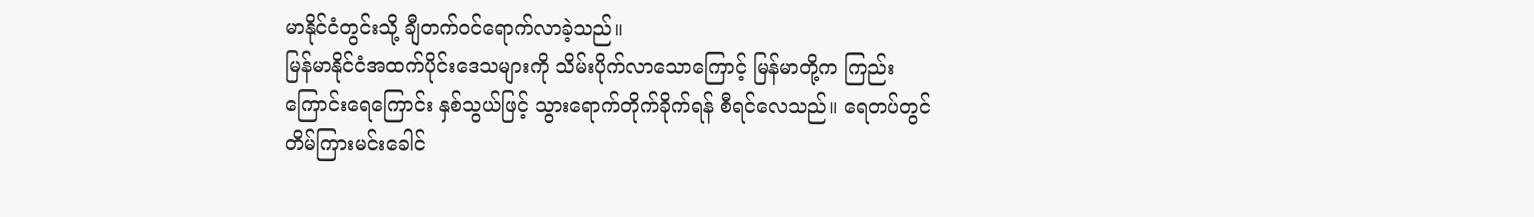မာနိုင်ငံတွင်းသို့ ချီတက်၀င်ရောက်လာခဲ့သည်။
မြန်မာနိုင်ငံအထက်ပိုင်းဒေသများကို သိမ်းပိုက်လာသောကြောင့် မြန်မာတို့က ကြည်းကြောင်းရေကြောင်း နှစ်သွယ်ဖြင့် သွားရောက်တိုက်ခိုက်ရန် စီရင်လေသည်။ ရေတပ်တွင် တိမ်ကြားမင်းခေါင်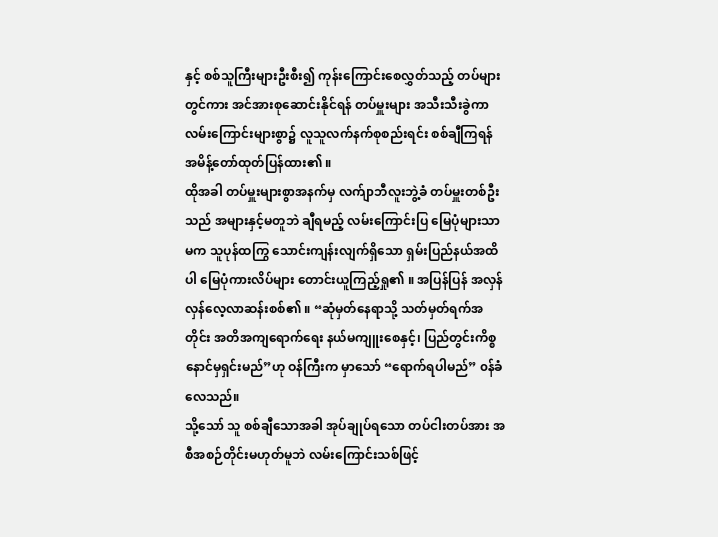နှင့် စစ်သူကြီးများဦးစီး၍ ကုန်းကြောင်းစေလွှတ်သည့် တပ်များတွင်ကား အင်အားစုဆောင်းနိုင်ရန် တပ်မှူးများ အသီးသီးခွဲကာ လမ်းကြောင်းများစွာ၌ လူသူလက်နက်စုစည်းရင်း စစ်ချီကြရန် အမိန့်တော်ထုတ်ပြန်ထား၏ ။
ထိုအခါ တပ်မှူးများစွာအနက်မှ လက်ျာဘီလူးဘွဲ့ခံ တပ်မှူးတစ်ဦးသည် အများနှင့်မတူဘဲ ချီရမည့် လမ်းကြောင်းပြ မြေပုံများသာမက သူပုန်ထကြွ သောင်းကျန်းလျက်ရှိသော ရှမ်းပြည်နယ်အထိပါ မြေပုံကားလိပ်များ တောင်းယူကြည့်ရှု၏ ။ အပြန်ပြန် အလှန်လှန်လေ့လာဆန်းစစ်၏ ။ “ဆုံမှတ်နေရာသို့ သတ်မှတ်ရက်အတိုင်း အတိအကျရောက်ရေး နယ်မကျူးစေနှင့်၊ ပြည်တွင်းကိစ္စ နောင်မှရှင်းမည်”ဟု ဝန်ကြီးက မှာသော် “ရောက်ရပါမည်” ၀န်ခံလေသည်။
သို့သော် သူ စစ်ချီသောအခါ အုပ်ချုပ်ရသော တပ်ငါးတပ်အား အစီအစဉ်တိုင်းမဟုတ်မူဘဲ လမ်းကြောင်းသစ်ဖြင့်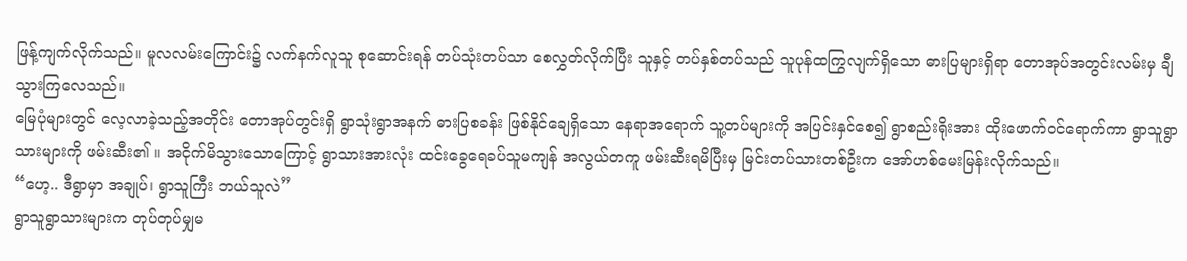ဖြန့်ကျက်လိုက်သည်။ မူလလမ်းကြောင်း၌ လက်နက်လူသူ စုဆောင်းရန် တပ်သုံးတပ်သာ စေလွှတ်လိုက်ပြီး သူနှင့် တပ်နှစ်တပ်သည် သူပုန်ထကြွလျက်ရှိသော ဓားပြများရှိရာ တောအုပ်အတွင်းလမ်းမှ ချီသွားကြလေသည်။
မြေပုံများတွင် လေ့လာခဲ့သည့်အတိုင်း တောအုပ်တွင်းရှိ ရွာသုံးရွာအနက် ဓားပြစခန်း ဖြစ်နိုင်ချေရှိသော နေရာအရောက် သူ့တပ်များကို အပြင်းနှင်စေ၍ ရွာစည်းရိုးအား ထိုးဖောက်၀င်ရောက်ကာ ရွာသူရွာသားများကို ဖမ်းဆီး၏ ။ အငိုက်မိသွားသောကြောင့် ရွာသားအားလုံး ထင်းခွေရေခပ်သူမကျန် အလွယ်တကူ ဖမ်းဆီးရမိပြီးမှ မြင်းတပ်သားတစ်ဦးက အော်ဟစ်မေးမြန်းလိုက်သည်။
“ဟေ့.. ဒီရွာမှာ အချုပ်၊ ရွာသူကြီး ဘယ်သူလဲ”
ရွာသူရွာသားများက တုပ်တုပ်မျှမ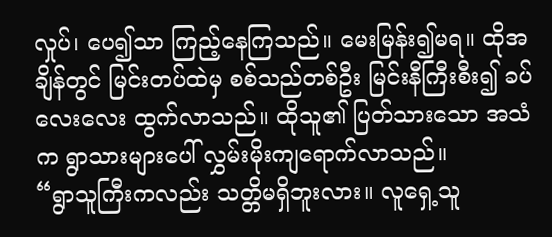လှုပ်၊ ပေ၍သာ ကြည့်နေကြသည်။ မေးမြန်း၍မရ။ ထိုအချိန်တွင် မြင်းတပ်ထဲမှ စစ်သည်တစ်ဦး မြင်းနီကြီးစီး၍ ခပ်လေးလေး ထွက်လာသည်။ ထိုသူ၏ ပြတ်သားသော အသံက ရွာသားများပေါ် လွှမ်းမိုးကျရောက်လာသည်။
“ရွာသူကြီးကလည်း သတ္တိမရှိဘူးလား။ လူရှေ့သူ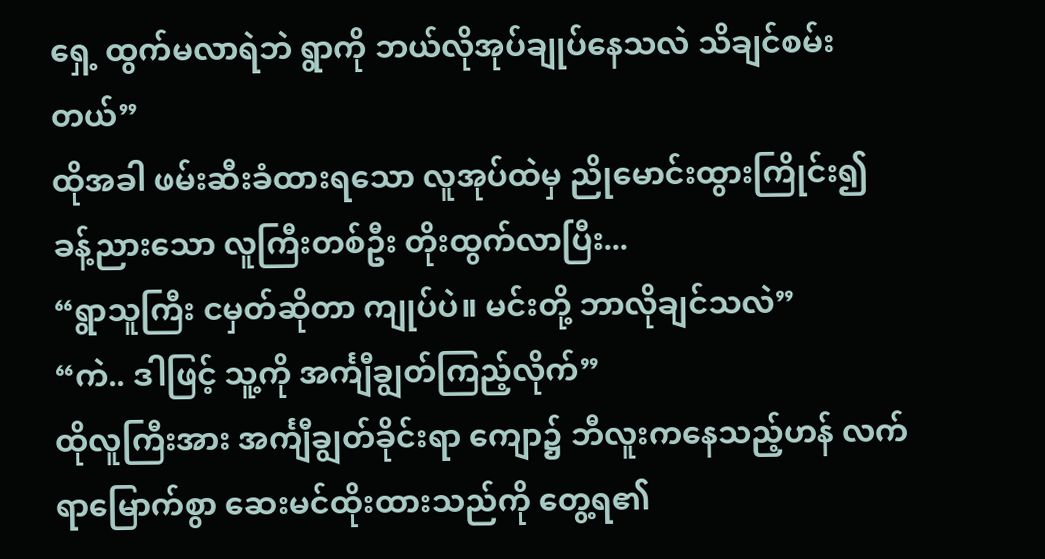ရှေ့ ထွက်မလာရဲဘဲ ရွာကို ဘယ်လိုအုပ်ချုပ်နေသလဲ သိချင်စမ်းတယ်”
ထိုအခါ ဖမ်းဆီးခံထားရသော လူအုပ်ထဲမှ ညိုမောင်းထွားကြိုင်း၍ ခန့်ညားသော လူကြီးတစ်ဦး တိုးထွက်လာပြီး...
“ရွာသူကြီး ငမှတ်ဆိုတာ ကျုပ်ပဲ။ မင်းတို့ ဘာလိုချင်သလဲ”
“ကဲ.. ဒါဖြင့် သူ့ကို အင်္ကျီချွတ်ကြည့်လိုက်”
ထိုလူကြီးအား အင်္ကျီချွတ်ခိုင်းရာ ကျော၌ ဘီလူးကနေသည့်ဟန် လက်ရာမြောက်စွာ ဆေးမင်ထိုးထားသည်ကို တွေ့ရ၏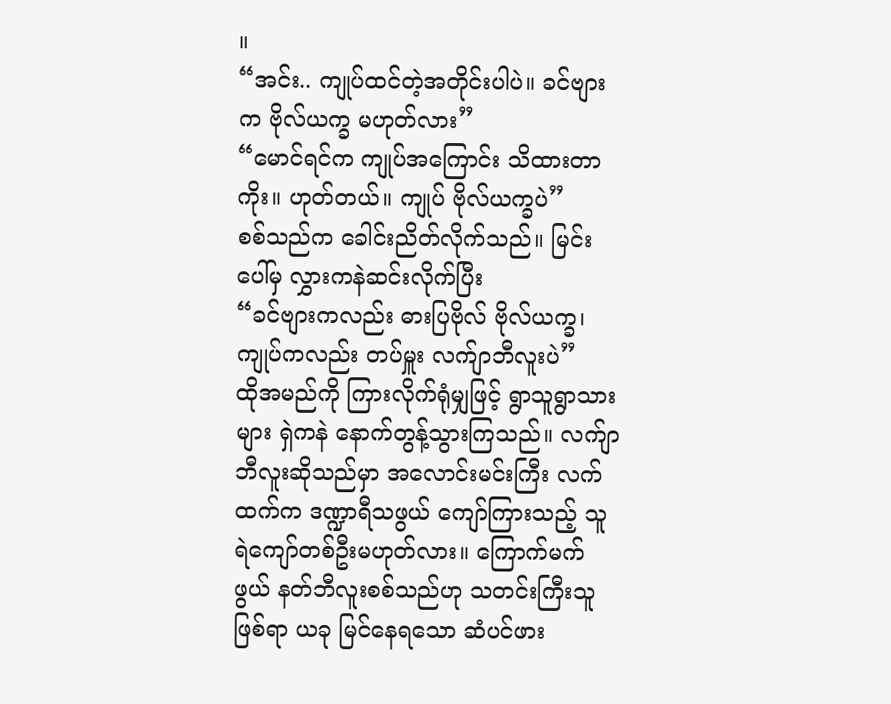။
“အင်း.. ကျုပ်ထင်တဲ့အတိုင်းပါပဲ။ ခင်ဗျားက ဗိုလ်ယက္ခ မဟုတ်လား”
“မောင်ရင်က ကျုပ်အကြောင်း သိထားတာကိုး။ ဟုတ်တယ်။ ကျုပ် ဗိုလ်ယက္ခပဲ”
စစ်သည်က ခေါင်းညိတ်လိုက်သည်။ မြင်းပေါ်မှ လွှားကနဲဆင်းလိုက်ပြီး
“ခင်ဗျားကလည်း ဓားပြဗိုလ် ဗိုလ်ယက္ခ၊
ကျုပ်ကလည်း တပ်မှူး လက်ျာဘီလူးပဲ”
ထိုအမည်ကို ကြားလိုက်ရုံမျှဖြင့် ရွာသူရွာသားများ ရှဲကနဲ နောက်တွန့်သွားကြသည်။ လက်ျာဘီလူးဆိုသည်မှာ အလောင်းမင်းကြီး လက်ထက်က ဒဏ္ဍာရီသဖွယ် ကျော်ကြားသည့် သူရဲကျော်တစ်ဦးမဟုတ်လား။ ကြောက်မက်ဖွယ် နတ်ဘီလူးစစ်သည်ဟု သတင်းကြီးသူဖြစ်ရာ ယခု မြင်နေရသော ဆံပင်ဖား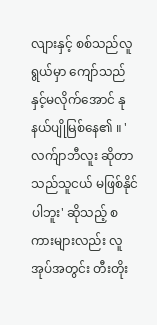လျားနှင့် စစ်သည်လူရွယ်မှာ ကျော်သည်နှင့်မလိုက်အောင် နုနယ်ပျိုမြစ်နေ၏ ။ 'လက်ျာဘီလူး ဆိုတာ သည်သူငယ် မဖြစ်နိုင်ပါဘူး' ဆိုသည့် စကားများလည်း လူအုပ်အတွင်း တီးတိုး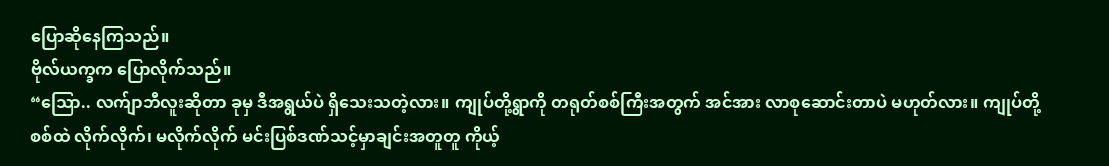ပြောဆိုနေကြသည်။
ဗိုလ်ယက္ခက ပြောလိုက်သည်။
“သြော.. လက်ျာဘီလူးဆိုတာ ခုမှ ဒီအရွယ်ပဲ ရှိသေးသတဲ့လား။ ကျုပ်တို့ရွာကို တရုတ်စစ်ကြီးအတွက် အင်အား လာစုဆောင်းတာပဲ မဟုတ်လား။ ကျုပ်တို့ စစ်ထဲ လိုက်လိုက်၊ မလိုက်လိုက် မင်းပြစ်ဒဏ်သင့်မှာချင်းအတူတူ ကိုယ့်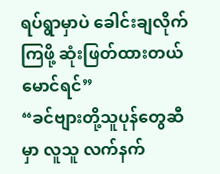ရပ်ရွာမှာပဲ ခေါင်းချလိုက်ကြဖို့ ဆုံးဖြတ်ထားတယ် မောင်ရင်”
“ခင်ဗျားတို့သူပုန်တွေဆီမှာ လူသူ လက်နက်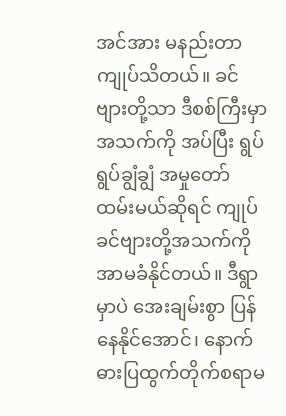အင်အား မနည်းတာ ကျုပ်သိတယ်။ ခင်ဗျားတို့သာ ဒီစစ်ကြီးမှာ အသက်ကို အပ်ပြီး ရွပ်ရွပ်ချွံချွံ အမှုတော်ထမ်းမယ်ဆိုရင် ကျုပ် ခင်ဗျားတို့အသက်ကို အာမခံနိုင်တယ်။ ဒီရွာမှာပဲ အေးချမ်းစွာ ပြန်နေနိုင်အောင်၊ နောက် ဓားပြထွက်တိုက်စရာမ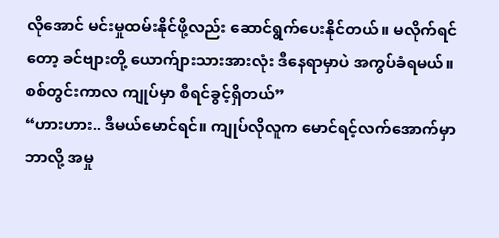လိုအောင် မင်းမှုထမ်းနိုင်ဖို့လည်း ဆောင်ရွက်ပေးနိုင်တယ်။ မလိုက်ရင်တော့ ခင်ဗျားတို့ ယောက်ျားသားအားလုံး ဒီနေရာမှာပဲ အကွပ်ခံရမယ်။ စစ်တွင်းကာလ ကျုပ်မှာ စီရင်ခွင့်ရှိတယ်”
“ဟားဟား.. ဒီမယ်မောင်ရင်။ ကျုပ်လိုလူက မောင်ရင့်လက်အောက်မှာ ဘာလို့ အမှု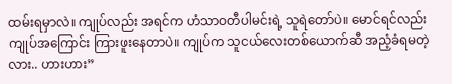ထမ်းရမှာလဲ။ ကျုပ်လည်း အရင်က ဟံသာဝတီပါမင်းရဲ့ သူရဲတော်ပဲ။ မောင်ရင်လည်း ကျုပ်အကြောင်း ကြားဖူးနေတာပဲ။ ကျုပ်က သူငယ်လေးတစ်ယောက်ဆီ အညံ့ခံရမတဲ့လား.. ဟားဟား”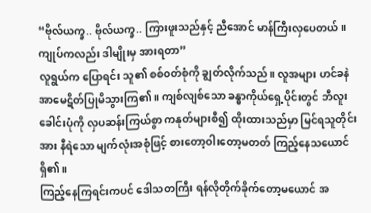“ဗိုလ်ယက္ခ.. ဗိုလ်ယက္ခ.. ကြားဖူးသည်နှင့် ညီအောင် မာန်ကြီးလှပေတယ်။ ကျုပ်ကလည်း ဒါမျိုးမှ အားရတာ”
လူရွယ်က ပြောရင်း သူ၏ စစ်၀တ်စုံကို ချွတ်လိုက်သည်။ လူအများ ဟင်ခနဲ အာမေဋိတ်ပြုမိသွားကြ၏ ။ ကျစ်လျစ်သော ခန္ဓာကိုယ်ရှေ့ပိုင်းတွင် ဘီလူးခေါင်းပုံကို လှပဆန်းကြယ်စွာ ကနုတ်များစီ၍ ထိုးထားသည်မှာ မြင်ရသူတိုင်းအား နီရဲသော မျက်လုံးအစုံဖြင့် စားတော့ဝါးတော့မတတ် ကြည့်နေသယောင် ရှိ၏ ။
ကြည့်နေကြရင်းကပင် ဒေါသတကြီး ရန်လိုတိုက်ခိုက်တော့မယောင် အ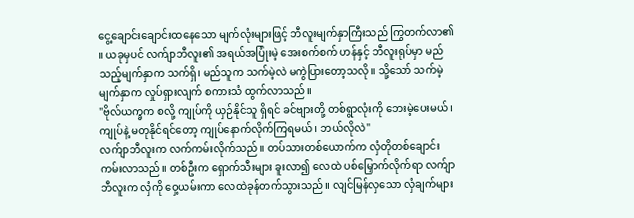ငွေ့ချောင်းချောင်းထနေသော မျက်လုံးများဖြင့် ဘီလူးမျက်နှာကြီးသည် ကြွတက်လာ၏ ။ ယခုမှပင် လက်ျာဘီလူး၏ အရယ်အပြုံးမဲ့ အေးစက်စက် ဟန်နှင့် ဘီလူးရုပ်မှာ မည်သည့်မျက်နှာက သက်ရှိ၊ မည်သူက သက်မဲ့လဲ မကွဲပြားတော့သလို။ သို့သော် သက်မဲ့မျက်နှာက လှုပ်ရှားလျက် စကားသံ ထွက်လာသည်။
"ဗိုလ်ယက္ခက စလို့ ကျုပ်ကို ယှဉ်နိုင်သူ ရှိရင် ခင်ဗျားတို့ တစ်ရွာလုံးကို ဘေးမဲ့ပေးမယ်၊ ကျုပ်နဲ့ မတုနိုင်ရင်တော့ ကျုပ်နောက်လိုက်ကြရမယ်၊ ဘယ်လိုလဲ"
လက်ျာဘီလူးက လက်ကမ်းလိုက်သည်။ တပ်သားတစ်ယောက်က လှံတိုတစ်ချောင်း ကမ်းလာသည်။ တစ်ဦးက ရှောက်သီးများ ခူးလာ၍ လေထဲ ပစ်မြှောက်လိုက်ရာ လက်ျာဘီလူးက လှံကို ဝှေ့ယမ်းကာ လေထဲခုန်တက်သွားသည်။ လျင်မြန်လှသော လှံချက်များ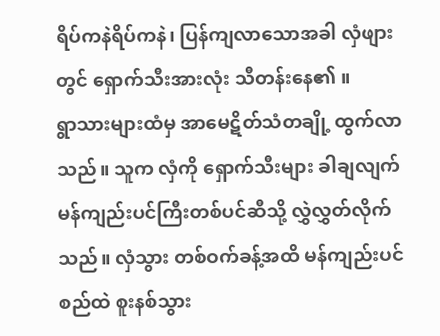ရိပ်ကနဲရိပ်ကနဲ၊ ပြန်ကျလာသောအခါ လှံဖျားတွင် ရှောက်သီးအားလုံး သီတန်းနေ၏ ။
ရွာသားများထံမှ အာမေဋိတ်သံတချို့ ထွက်လာသည်။ သူက လှံကို ရှောက်သီးများ ခါချလျက် မန်ကျည်းပင်ကြီးတစ်ပင်ဆီသို့ လွှဲလွှတ်လိုက်သည်။ လှံသွား တစ်ဝက်ခန့်အထိ မန်ကျည်းပင်စည်ထဲ စူးနစ်သွား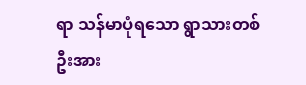ရာ သန်မာပုံရသော ရွာသားတစ်ဦးအား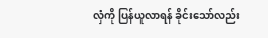လှံကို ပြန်ယူလာရန် ခိုင်းသော်လည်း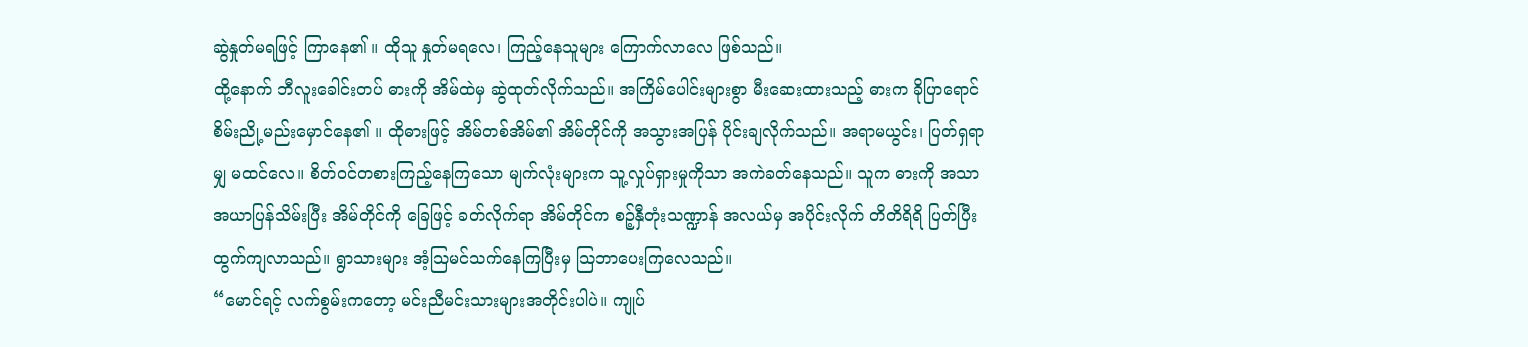ဆွဲနှုတ်မရဖြင့် ကြာနေ၏ ။ ထိုသူ နှုတ်မရလေ၊ ကြည့်နေသူများ ကြောက်လာလေ ဖြစ်သည်။
ထို့နောက် ဘီလူးခေါင်းတပ် ဓားကို အိမ်ထဲမှ ဆွဲထုတ်လိုက်သည်။ အကြိမ်ပေါင်းများစွာ မီးဆေးထားသည့် ဓားက ခိုပြာရောင် စိမ်းညို့မည်းမှောင်နေ၏ ။ ထိုဓားဖြင့် အိမ်တစ်အိမ်၏ အိမ်တိုင်ကို အသွားအပြန် ပိုင်းချလိုက်သည်။ အရာမယွင်း၊ ပြတ်ရှရာမျှ မထင်လေ။ စိတ်၀င်တစားကြည့်နေကြသော မျက်လုံးများက သူ့လှုပ်ရှားမှုကိုသာ အကဲခတ်နေသည်။ သူက ဓားကို အသာအယာပြန်သိမ်းပြီး အိမ်တိုင်ကို ခြေဖြင့် ခတ်လိုက်ရာ အိမ်တိုင်က စဉ့်နှီတုံးသဏ္ဍာန် အလယ်မှ အပိုင်းလိုက် တိတိရိရိ ပြတ်ပြီး ထွက်ကျလာသည်။ ရွာသားများ အံ့သြမင်သက်နေကြပြီးမှ သြဘာပေးကြလေသည်။
“မောင်ရင့် လက်စွမ်းကတော့ မင်းညီမင်းသားများအတိုင်းပါပဲ။ ကျုပ်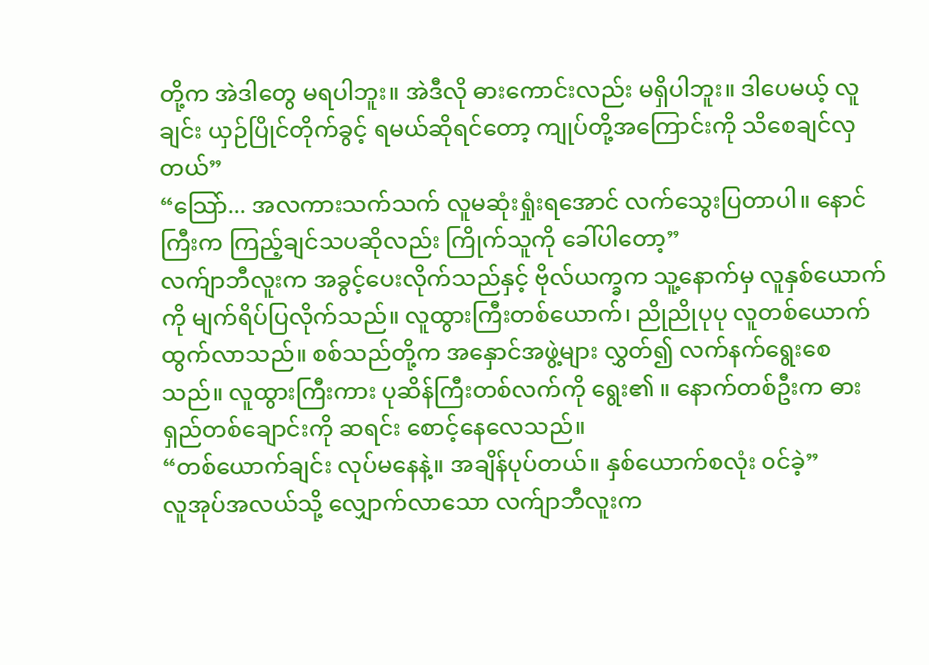တို့က အဲဒါတွေ မရပါဘူး။ အဲဒီလို ဓားကောင်းလည်း မရှိပါဘူး။ ဒါပေမယ့် လူချင်း ယှဉ်ပြိုင်တိုက်ခွင့် ရမယ်ဆိုရင်တော့ ကျုပ်တို့အကြောင်းကို သိစေချင်လှတယ်”
“သြော်... အလကားသက်သက် လူမဆုံးရှုံးရအောင် လက်သွေးပြတာပါ။ နောင်ကြီးက ကြည့်ချင်သပဆိုလည်း ကြိုက်သူကို ခေါ်ပါတော့”
လက်ျာဘီလူးက အခွင့်ပေးလိုက်သည်နှင့် ဗိုလ်ယက္ခက သူ့နောက်မှ လူနှစ်ယောက်ကို မျက်ရိပ်ပြလိုက်သည်။ လူထွားကြီးတစ်ယောက်၊ ညိုညိုပုပု လူတစ်ယောက် ထွက်လာသည်။ စစ်သည်တို့က အနှောင်အဖွဲ့များ လွှတ်၍ လက်နက်ရွေးစေသည်။ လူထွားကြီးကား ပုဆိန်ကြီးတစ်လက်ကို ရွေး၏ ။ နောက်တစ်ဦးက ဓားရှည်တစ်ချောင်းကို ဆရင်း စောင့်နေလေသည်။
“တစ်ယောက်ချင်း လုပ်မနေနဲ့။ အချိန်ပုပ်တယ်။ နှစ်ယောက်စလုံး ၀င်ခဲ့”
လူအုပ်အလယ်သို့ လျှောက်လာသော လက်ျာဘီလူးက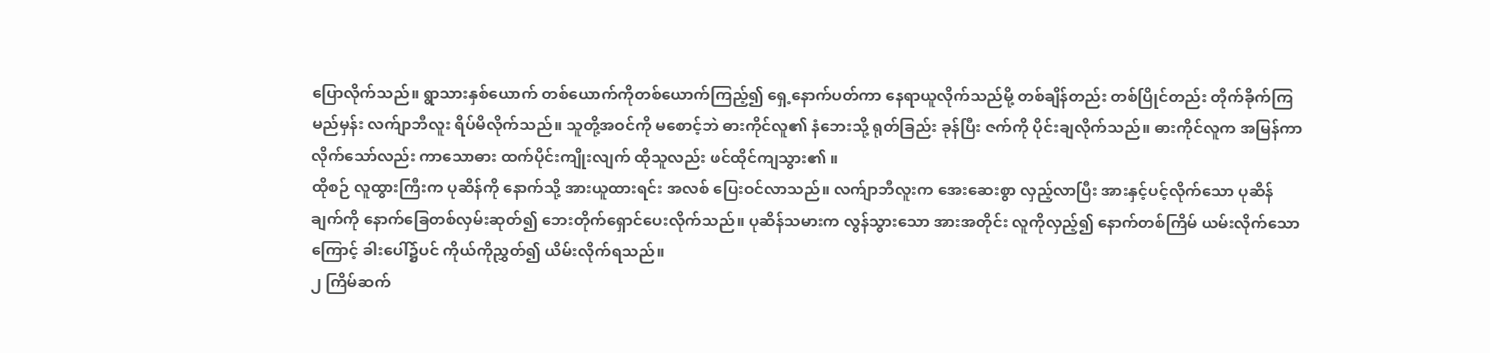ပြောလိုက်သည်။ ရွာသားနှစ်ယောက် တစ်ယောက်ကိုတစ်ယောက်ကြည့်၍ ရှေ့နောက်ပတ်ကာ နေရာယူလိုက်သည်မို့ တစ်ချိန်တည်း တစ်ပြိုင်တည်း တိုက်ခိုက်ကြမည်မှန်း လက်ျာဘီလူး ရိပ်မိလိုက်သည်။ သူတို့အဝင်ကို မစောင့်ဘဲ ဓားကိုင်လူ၏ နံဘေးသို့ ရုတ်ခြည်း ခုန်ပြီး ဇက်ကို ပိုင်းချလိုက်သည်။ ဓားကိုင်လူက အမြန်ကာလိုက်သော်လည်း ကာသောဓား ထက်ပိုင်းကျိုးလျက် ထိုသူလည်း ဖင်ထိုင်ကျသွား၏ ။
ထိုစဉ် လူထွားကြီးက ပုဆိန်ကို နောက်သို့ အားယူထားရင်း အလစ် ပြေးဝင်လာသည်။ လက်ျာဘီလူးက အေးဆေးစွာ လှည့်လာပြီး အားနှင့်ပင့်လိုက်သော ပုဆိန်ချက်ကို နောက်ခြေတစ်လှမ်းဆုတ်၍ ဘေးတိုက်ရှောင်ပေးလိုက်သည်။ ပုဆိန်သမားက လွန်သွားသော အားအတိုင်း လူကိုလှည့်၍ နောက်တစ်ကြိမ် ယမ်းလိုက်သောကြောင့် ခါးပေါ်၌ပင် ကိုယ်ကိုညွှတ်၍ ယိမ်းလိုက်ရသည်။
၂ ကြိမ်ဆက်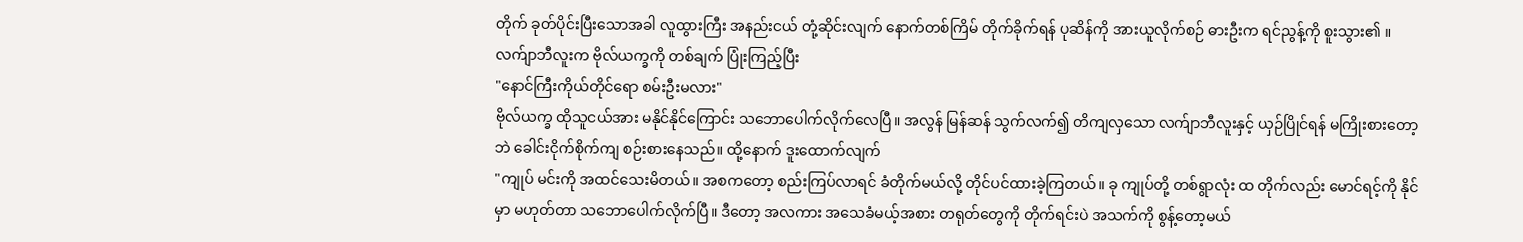တိုက် ခုတ်ပိုင်းပြီးသောအခါ လူထွားကြီး အနည်းငယ် တုံ့ဆိုင်းလျက် နောက်တစ်ကြိမ် တိုက်ခိုက်ရန် ပုဆိန်ကို အားယူလိုက်စဉ် ဓားဦးက ရင်ညွန့်ကို စူးသွား၏ ။ လက်ျာဘီလူးက ဗိုလ်ယက္ခကို တစ်ချက် ပြုံးကြည့်ပြီး
"နောင်ကြီးကိုယ်တိုင်ရော စမ်းဦးမလား"
ဗိုလ်ယက္ခ ထိုသူငယ်အား မနိုင်နိုင်ကြောင်း သဘောပေါက်လိုက်လေပြီ။ အလွန် မြန်ဆန် သွက်လက်၍ တိကျလှသော လက်ျာဘီလူးနှင့် ယှဉ်ပြိုင်ရန် မကြိုးစားတော့ဘဲ ခေါင်းငိုက်စိုက်ကျ စဉ်းစားနေသည်။ ထို့နောက် ဒူးထောက်လျက်
"ကျုပ် မင်းကို အထင်သေးမိတယ်။ အစကတော့ စည်းကြပ်လာရင် ခံတိုက်မယ်လို့ တိုင်ပင်ထားခဲ့ကြတယ်။ ခု ကျုပ်တို့ တစ်ရွာလုံး ထ တိုက်လည်း မောင်ရင့်ကို နိုင်မှာ မဟုတ်တာ သဘောပေါက်လိုက်ပြီ။ ဒီတော့ အလကား အသေခံမယ့်အစား တရုတ်တွေကို တိုက်ရင်းပဲ အသက်ကို စွန့်တော့မယ်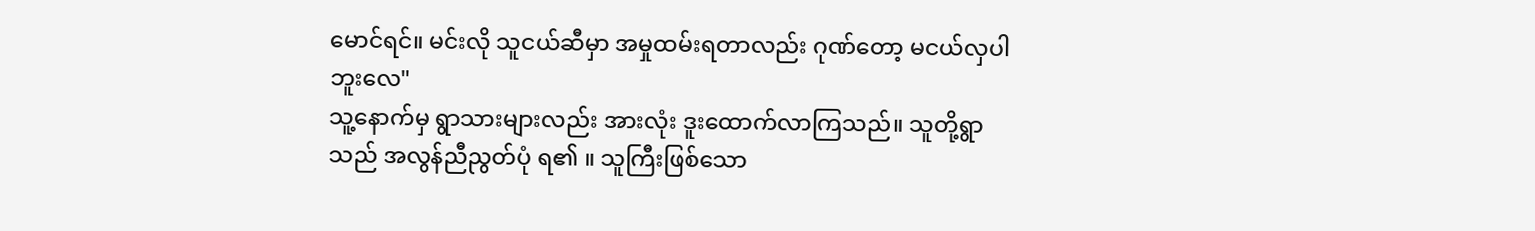မောင်ရင်။ မင်းလို သူငယ်ဆီမှာ အမှုထမ်းရတာလည်း ဂုဏ်တော့ မငယ်လှပါဘူးလေ"
သူ့နောက်မှ ရွာသားများလည်း အားလုံး ဒူးထောက်လာကြသည်။ သူတို့ရွာသည် အလွန်ညီညွတ်ပုံ ရ၏ ။ သူကြီးဖြစ်သော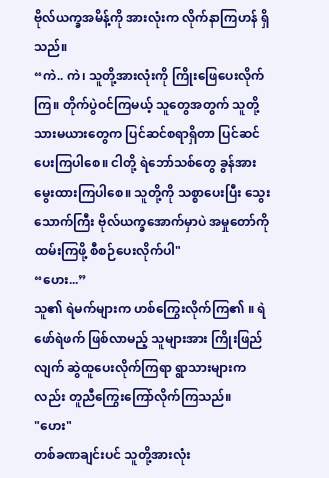ဗိုလ်ယက္ခအမိန့်ကို အားလုံးက လိုက်နာကြဟန် ရှိသည်။
“ကဲ.. ကဲ၊ သူတို့အားလုံးကို ကြိုးဖြေပေးလိုက်ကြ။ တိုက်ပွဲဝင်ကြမယ့် သူတွေအတွက် သူတို့သားမယားတွေက ပြင်ဆင်စရာရှိတာ ပြင်ဆင်ပေးကြပါစေ။ ငါတို့ ရဲဘော်သစ်တွေ ခွန်အားမွေးထားကြပါစေ။ သူတို့ကို သစ္စာပေးပြီး သွေးသောက်ကြီး ဗိုလ်ယက္ခအောက်မှာပဲ အမှုတော်ကို ထမ်းကြဖို့ စီစဉ်ပေးလိုက်ပါ"
“ဟေး...”
သူ၏ ရဲမက်များက ဟစ်ကြွေးလိုက်ကြ၏ ။ ရဲဖော်ရဲဖက် ဖြစ်လာမည့် သူများအား ကြိုးဖြည်လျက် ဆွဲထူပေးလိုက်ကြရာ ရွာသားများကလည်း တူညီကြွေးကြော်လိုက်ကြသည်။
"ဟေး"
တစ်ခဏချင်းပင် သူတို့အားလုံး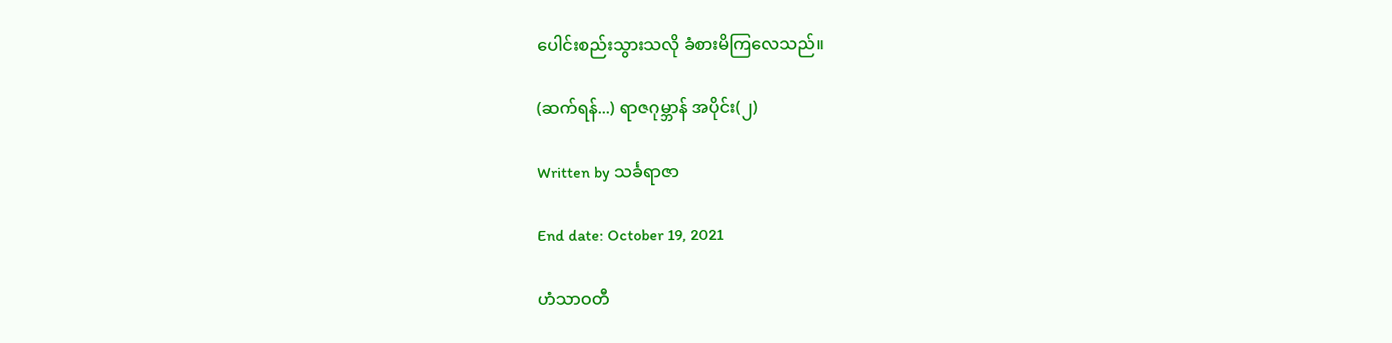ပေါင်းစည်းသွားသလို ခံစားမိကြလေသည်။

(ဆက်ရန်...) ရာဇဂုမ္ဘာန် အပိုင်း(၂)

Written by သင်္ခရာဇာ

End date: October 19, 2021

ဟံသာဝတီ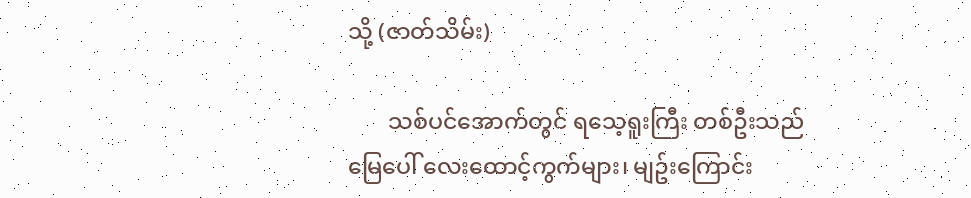သို့ (ဇာတ်သိမ်း)

       သစ်ပင်အောက်တွင် ရသေ့ရူးကြီး တစ်ဦးသည် မြေပေါ် လေးထောင့်ကွက်များ၊ မျဥ်းကြောင်း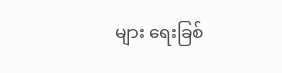များ ရေးခြစ်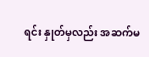ရင်း နှုတ်မှလည်း အဆက်မ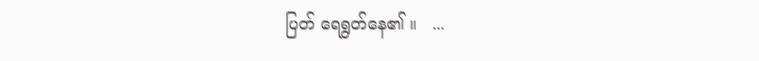ပြတ် ရေရွတ်နေ၏ ။   ...